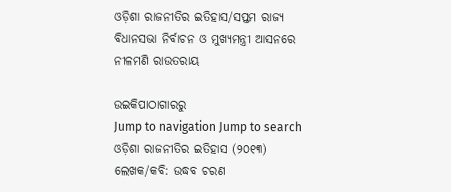ଓଡ଼ିଶା ରାଜନୀତିର ଇତିହାସ/ସପ୍ତମ ରାଜ୍ୟ ବିଧାନସଭା ନିର୍ବାଚନ ଓ ମୁଖ୍ୟମନ୍ତ୍ରୀ ଆସନରେ ନୀଳମଣି ରାଉତରାୟ

ଉଇକିପାଠାଗାର‌ରୁ
Jump to navigation Jump to search
ଓଡ଼ିଶା ରାଜନୀତିର ଇତିହାସ (୨୦୧୩)  ଲେଖକ/କବି: ଉଦ୍ଧବ ଚରଣ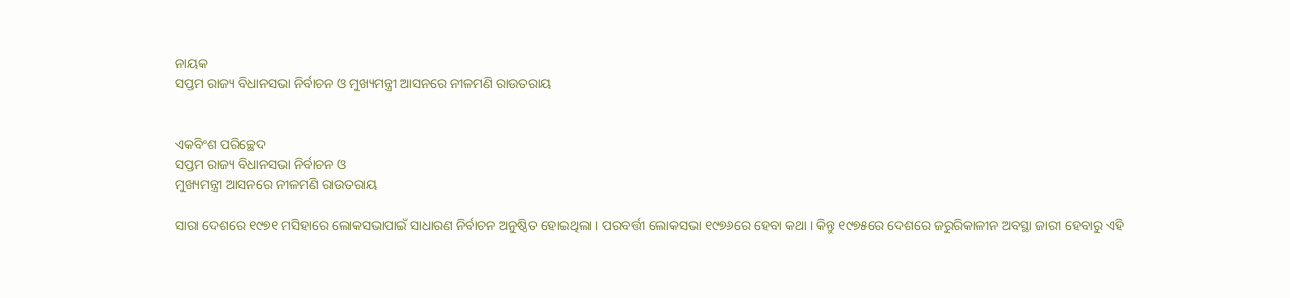ନାୟକ
ସପ୍ତମ ରାଜ୍ୟ ବିଧାନସଭା ନିର୍ବାଚନ ଓ ମୁଖ୍ୟମନ୍ତ୍ରୀ ଆସନରେ ନୀଳମଣି ରାଉତରାୟ


ଏକବିଂଶ ପରିଚ୍ଛେଦ
ସପ୍ତମ ରାଜ୍ୟ ବିଧାନସଭା ନିର୍ବାଚନ ଓ
ମୁଖ୍ୟମନ୍ତ୍ରୀ ଆସନରେ ନୀଳମଣି ରାଉତରାୟ

ସାରା ଦେଶରେ ୧୯୭୧ ମସିହାରେ ଲୋକସଭାପାଇଁ ସାଧାରଣ ନିର୍ବାଚନ ଅନୁଷ୍ଠିତ ହୋଇଥିଲା । ପରବର୍ତ୍ତୀ ଲୋକସଭା ୧୯୭୬ରେ ହେବା କଥା । କିନ୍ତୁ ୧୯୭୫ରେ ଦେଶରେ ଜରୁରିକାଳୀନ ଅବସ୍ଥା ଜାରୀ ହେବାରୁ ଏହି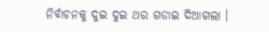ନିର୍ବାଚନକୁ ଦୁଇ ଦୁଇ ଥର ଗଡାଇ ଦିଆଗଲା ।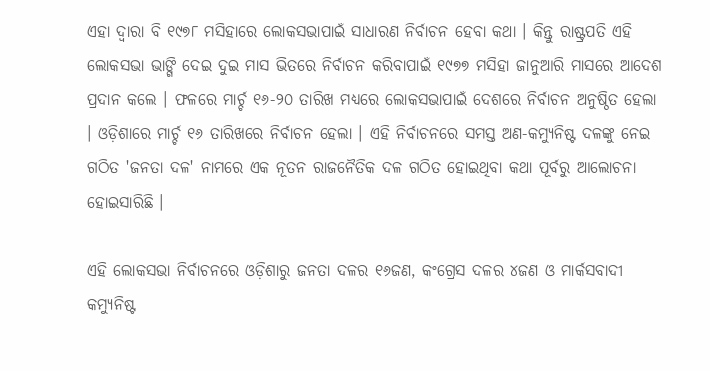ଏହା ଦ୍ୱାରା ବି ୧୯୭୮ ମସିହାରେ ଲୋକସଭାପାଇଁ ସାଧାରଣ ନିର୍ବାଚନ ହେବା କଥା । କିନ୍ତୁ ରାଷ୍ଟ୍ରପତି ଏହି ଲୋକସଭା ଭାଙ୍ଗି ଦେଇ ଦୁଇ ମାସ ଭିତରେ ନିର୍ବାଚନ କରିବାପାଇଁ ୧୯୭୭ ମସିହା ଜାନୁଆରି ମାସରେ ଆଦେଶ ପ୍ରଦାନ କଲେ । ଫଳରେ ମାର୍ଚ୍ଚ ୧୬-୨୦ ତାରିଖ ମଧ୍ୟରେ ଲୋକସଭାପାଇଁ ଦେଶରେ ନିର୍ବାଚନ ଅନୁଷ୍ଠିତ ହେଲା । ଓଡ଼ିଶାରେ ମାର୍ଚ୍ଚ ୧୬ ତାରିଖରେ ନିର୍ବାଚନ ହେଲା । ଏହି ନିର୍ବାଚନରେ ସମସ୍ତ ଅଣ-କମ୍ୟୁନିଷ୍ଟ ଦଳଙ୍କୁ ନେଇ ଗଠିତ 'ଜନତା ଦଳ' ନାମରେ ଏକ ନୂତନ ରାଜନୈତିକ ଦଳ ଗଠିତ ହୋଇଥିବା କଥା ପୂର୍ବରୁ ଆଲୋଚନା ହୋଇସାରିଛି ।

ଏହି ଲୋକସଭା ନିର୍ବାଚନରେ ଓଡ଼ିଶାରୁ ଜନତା ଦଳର ୧୬ଜଣ, କଂଗ୍ରେସ ଦଳର ୪ଜଣ ଓ ମାର୍କସବାଦୀ କମ୍ୟୁନିଷ୍ଟ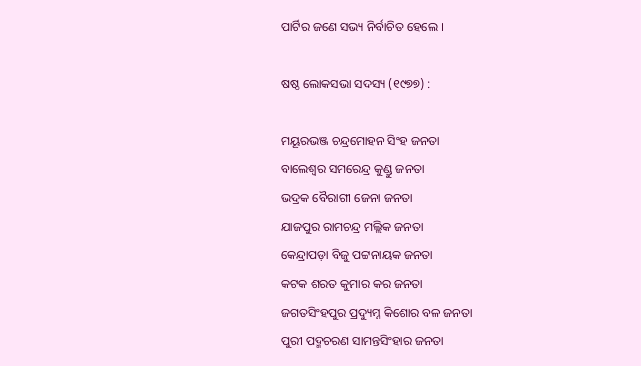ପାର୍ଟିର ଜଣେ ସଭ୍ୟ ନିର୍ବାଚିତ ହେଲେ ।

ଷଷ୍ଠ ଲୋକସଭା ସଦସ୍ୟ (୧୯୭୭) :

ମୟୂରଭଞ୍ଜ ଚନ୍ଦ୍ରମୋହନ ସିଂହ ଜନତା
ବାଲେଶ୍ୱର ସମରେନ୍ଦ୍ର କୁଣ୍ଡୁ ଜନତା
ଭଦ୍ରକ ବୈରାଗୀ ଜେନା ଜନତା
ଯାଜପୁର ରାମଚନ୍ଦ୍ର ମଲ୍ଲିକ ଜନତା
କେନ୍ଦ୍ରାପଡ଼ା ବିଜୁ ପଟ୍ଟନାୟକ ଜନତା
କଟକ ଶରତ କୁମାର କର ଜନତା
ଜଗତସିଂହପୁର ପ୍ରଦ୍ୟୁମ୍ନ କିଶୋର ବଳ ଜନତା
ପୁରୀ ପଦ୍ମଚରଣ ସାମନ୍ତସିଂହାର ଜନତା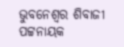ଭୁବନେଶ୍ୱର ଶିବାଜୀ ପଟ୍ଟନାୟକ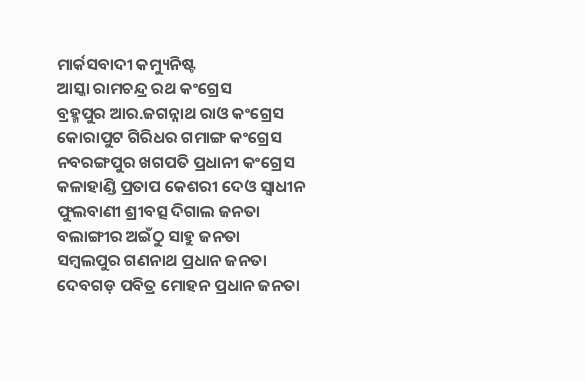ମାର୍କସବାଦୀ କମ୍ୟୁନିଷ୍ଟ
ଆସ୍କା ରାମଚନ୍ଦ୍ର ରଥ କଂଗ୍ରେସ
ବ୍ରହ୍ମପୁର ଆର.ଜଗନ୍ନାଥ ରାଓ କଂଗ୍ରେସ
କୋରାପୁଟ ଗିରିଧର ଗମାଙ୍ଗ କଂଗ୍ରେସ
ନବରଙ୍ଗପୁର ଖଗପତି ପ୍ରଧାନୀ କଂଗ୍ରେସ
କଳାହାଣ୍ଡି ପ୍ରତାପ କେଶରୀ ଦେଓ ସ୍ୱାଧୀନ
ଫୁଲବାଣୀ ଶ୍ରୀବତ୍ସ ଦିଗାଲ ଜନତା
ବଲାଙ୍ଗୀର ଅଇଁଠୁ ସାହୁ ଜନତା
ସମ୍ବଲପୁର ଗଣନାଥ ପ୍ରଧାନ ଜନତା
ଦେବଗଡ଼ ପବିତ୍ର ମୋହନ ପ୍ରଧାନ ଜନତା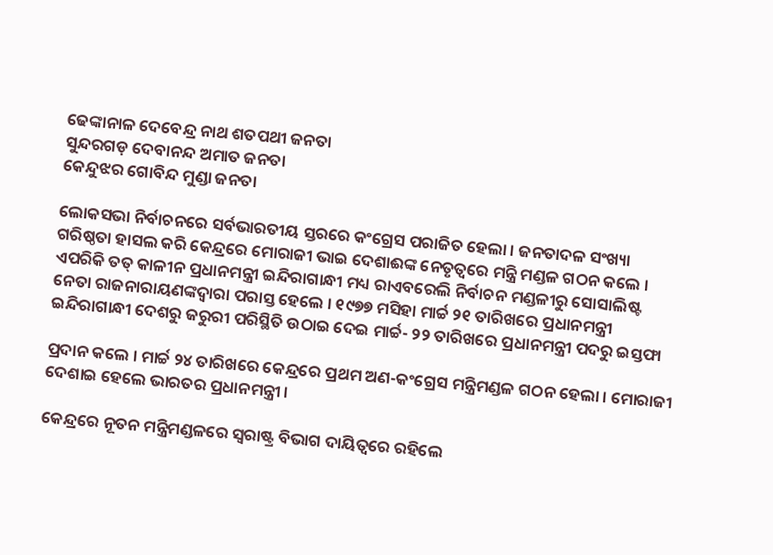ଢେଙ୍କାନାଳ ଦେବେନ୍ଦ୍ର ନାଥ ଶତପଥୀ ଜନତା
ସୁନ୍ଦରଗଡ଼ ଦେବାନନ୍ଦ ଅମାତ ଜନତା
କେନ୍ଦୁଝର ଗୋବିନ୍ଦ ମୁଣ୍ଡା ଜନତା

ଲୋକସଭା ନିର୍ବାଚନରେ ସର୍ବଭାରତୀୟ ସ୍ତରରେ କଂଗ୍ରେସ ପରାଜିତ ହେଲା । ଜନତାଦଳ ସଂଖ୍ୟା ଗରିଷ୍ଠତା ହାସଲ କରି କେନ୍ଦ୍ରରେ ମୋରାଜୀ ଭାଇ ଦେଶାଈଙ୍କ ନେତୃତ୍ୱରେ ମନ୍ତ୍ରି ମଣ୍ଡଳ ଗଠନ କଲେ । ଏପରିକି ତତ୍‍ କାଳୀନ ପ୍ରଧାନମନ୍ତ୍ରୀ ଇନ୍ଦିରାଗାନ୍ଧୀ ମଧ୍ୟ ରାଏବରେଲି ନିର୍ବାଚନ ମଣ୍ଡଳୀରୁ ସୋସାଲିଷ୍ଟ ନେତା ରାଜନାରାୟଣଙ୍କଦ୍ୱାରା ପରାସ୍ତ ହେଲେ । ୧୯୭୭ ମସିହା ମାର୍ଚ୍ଚ ୨୧ ତାରିଖରେ ପ୍ରଧାନମନ୍ତ୍ରୀ ଇନ୍ଦିରାଗାନ୍ଧୀ ଦେଶରୁ ଜରୁରୀ ପରିସ୍ଥିତି ଉଠାଇ ଦେଇ ମାର୍ଚ୍ଚ- ୨୨ ତାରିଖରେ ପ୍ରଧାନମନ୍ତ୍ରୀ ପଦରୁ ଇସ୍ତଫା

ପ୍ରଦାନ କଲେ । ମାର୍ଚ୍ଚ ୨୪ ତାରିଖରେ କେନ୍ଦ୍ରରେ ପ୍ରଥମ ଅଣ-କଂଗ୍ରେସ ମନ୍ତ୍ରିମଣ୍ଡଳ ଗଠନ ହେଲା । ମୋରାଜୀ ଦେଶାଇ ହେଲେ ଭାରତର ପ୍ରଧାନମନ୍ତ୍ରୀ ।

କେନ୍ଦ୍ରରେ ନୂତନ ମନ୍ତ୍ରିମଣ୍ଡଳରେ ସ୍ୱରାଷ୍ଟ୍ର ବିଭାଗ ଦାୟିତ୍ୱରେ ରହିଲେ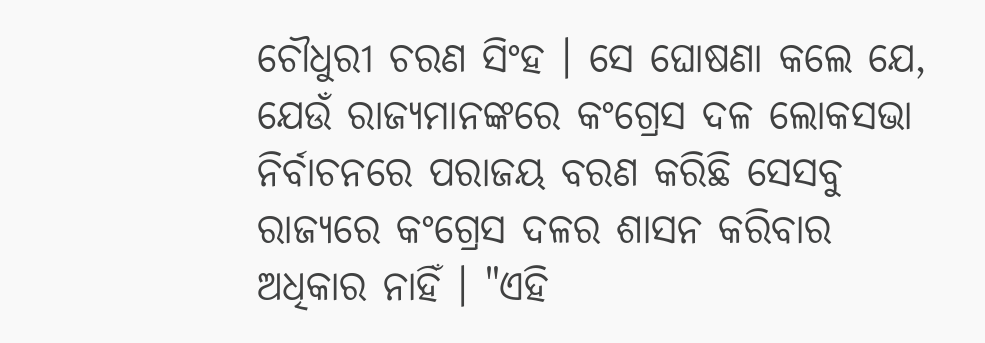ଚୌଧୁରୀ ଚରଣ ସିଂହ । ସେ ଘୋଷଣା କଲେ ଯେ, ଯେଉଁ ରାଜ୍ୟମାନଙ୍କରେ କଂଗ୍ରେସ ଦଳ ଲୋକସଭା ନିର୍ବାଚନରେ ପରାଜୟ ବରଣ କରିଛି ସେସବୁ ରାଜ୍ୟରେ କଂଗ୍ରେସ ଦଳର ଶାସନ କରିବାର ଅଧିକାର ନାହିଁ । "ଏହି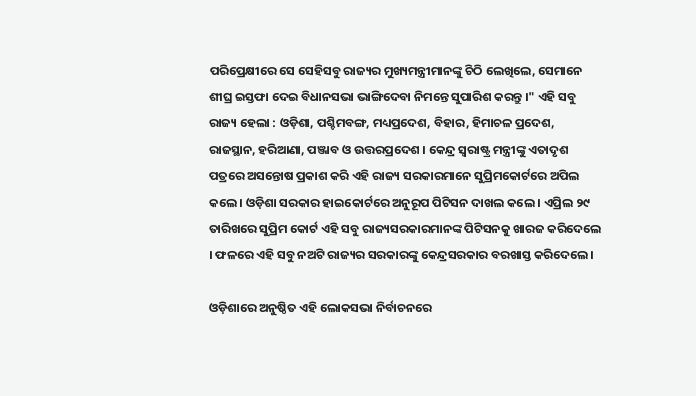ପରିପ୍ରେକ୍ଷୀରେ ସେ ସେହିସବୁ ରାଜ୍ୟର ମୁଖ୍ୟମନ୍ତ୍ରୀମାନଙ୍କୁ ଚିଠି ଲେଖିଲେ, ସେମାନେ ଶୀଘ୍ର ଇସ୍ତଫା ଦେଇ ବିଧାନସଭା ଭାଙ୍ଗିଦେବା ନିମନ୍ତେ ସୁପାରିଶ କରନ୍ତୁ ।" ଏହି ସବୁ ରାଜ୍ୟ ହେଲା : ଓଡ଼ିଶା, ପଶ୍ଚିମବଙ୍ଗ, ମଧ୍ୟପ୍ରଦେଶ, ବିହାର, ହିମାଚଳ ପ୍ରଦେଶ, ରାଜସ୍ଥାନ, ହରିଆଣା, ପଞ୍ଜାବ ଓ ଉତ୍ତରପ୍ରଦେଶ । କେନ୍ଦ୍ର ସ୍ୱରାଷ୍ଟ୍ର ମନ୍ତ୍ରୀଙ୍କୁ ଏତାଦୃଶ ପତ୍ରରେ ଅସନ୍ତୋଷ ପ୍ରକାଶ କରି ଏହି ରାଜ୍ୟ ସରକାରମାନେ ସୁପ୍ରିମକୋର୍ଟରେ ଅପିଲ କଲେ । ଓଡ଼ିଶା ସରକାର ହାଇକୋର୍ଟରେ ଅନୁରୂପ ପିଟିସନ ଦାଖଲ କଲେ । ଏପ୍ରିଲ ୨୯ ତାରିଖରେ ସୁପ୍ରିମ କୋର୍ଟ ଏହି ସବୁ ରାଜ୍ୟସରକାରମାନଙ୍କ ପିଟିସନକୁ ଖାରଜ କରିଦେଲେ । ଫଳରେ ଏହି ସବୁ ନଅଟି ରାଜ୍ୟର ସରକାରଙ୍କୁ କେନ୍ଦ୍ରସରକାର ବରଖାସ୍ତ କରିଦେଲେ ।

ଓଡ଼ିଶାରେ ଅନୁଷ୍ଠିତ ଏହି ଲୋକସଭା ନିର୍ବାଚନରେ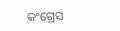କଂଗ୍ରେସ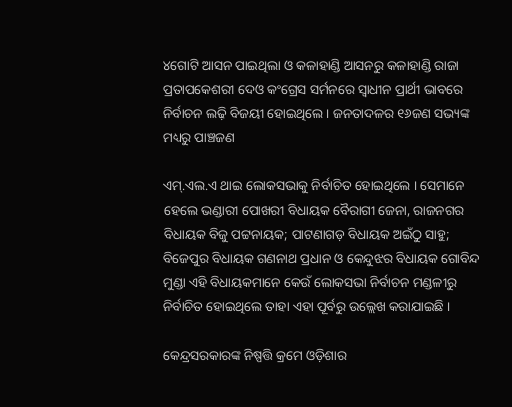୪ଗୋଟି ଆସନ ପାଇଥିଲା ଓ କଳାହାଣ୍ଡି ଆସନରୁ କଳାହାଣ୍ଡି ରାଜା ପ୍ରତାପକେଶରୀ ଦେଓ କଂଗ୍ରେସ ସର୍ମନରେ ସ୍ୱାଧୀନ ପ୍ରାର୍ଥୀ ଭାବରେ ନିର୍ବାଚନ ଲଢ଼ି ବିଜୟୀ ହୋଇଥିଲେ । ଜନତାଦଳର ୧୬ଜଣ ସଭ୍ୟଙ୍କ ମଧ୍ୟରୁ ପାଞ୍ଚଜଣ

ଏମ୍‍.ଏଲ.ଏ ଥାଇ ଲୋକସଭାକୁ ନିର୍ବାଚିତ ହୋଇଥିଲେ । ସେମାନେ ହେଲେ ଭଣ୍ଡାରୀ ପୋଖରୀ ବିଧାୟକ ବୈରାଗୀ ଜେନା, ରାଜନଗର ବିଧାୟକ ବିଜୁ ପଟ୍ଟନାୟକ; ପାଟଣାଗଡ଼ ବିଧାୟକ ଅଇଁଠୁ ସାହୁ; ବିଜେପୁର ବିଧାୟକ ଗଣନାଥ ପ୍ରଧାନ ଓ କେନ୍ଦୁଝର ବିଧାୟକ ଗୋବିନ୍ଦ ମୁଣ୍ଡା ଏହି ବିଧାୟକମାନେ କେଉଁ ଲୋକସଭା ନିର୍ବାଚନ ମଣ୍ଡଳୀରୁ ନିର୍ବାଚିତ ହୋଇଥିଲେ ତାହା ଏହା ପୂର୍ବରୁ ଉଲ୍ଲେଖ କରାଯାଇଛି ।

କେନ୍ଦ୍ରସରକାରଙ୍କ ନିଷ୍ପତ୍ତି କ୍ରମେ ଓଡ଼ିଶାର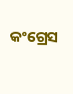କଂଗ୍ରେସ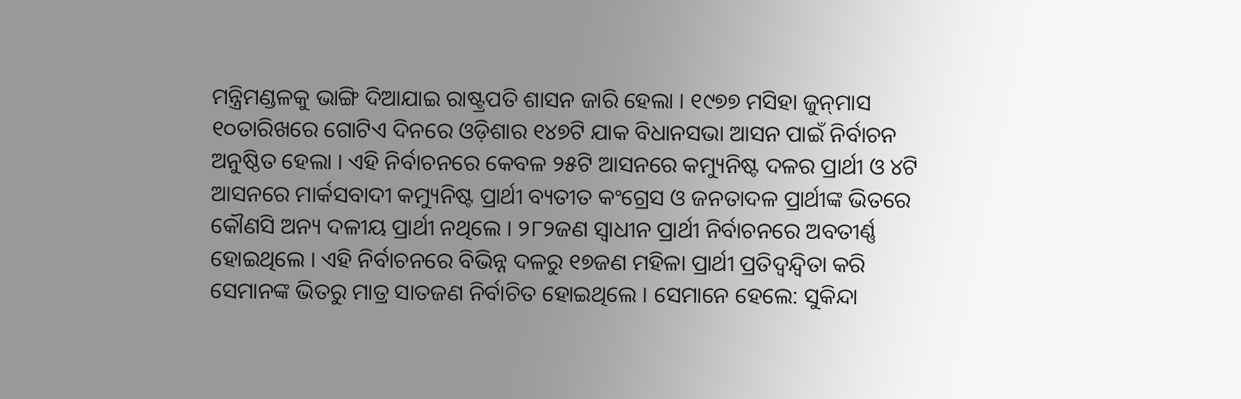ମନ୍ତ୍ରିମଣ୍ଡଳକୁ ଭାଙ୍ଗି ଦିଆଯାଇ ରାଷ୍ଟ୍ରପତି ଶାସନ ଜାରି ହେଲା । ୧୯୭୭ ମସିହା ଜୁନ୍‌ମାସ ୧୦ତାରିଖରେ ଗୋଟିଏ ଦିନରେ ଓଡ଼ିଶାର ୧୪୭ଟି ଯାକ ବିଧାନସଭା ଆସନ ପାଇଁ ନିର୍ବାଚନ ଅନୁଷ୍ଠିତ ହେଲା । ଏହି ନିର୍ବାଚନରେ କେବଳ ୨୫ଟି ଆସନରେ କମ୍ୟୁନିଷ୍ଟ ଦଳର ପ୍ରାର୍ଥୀ ଓ ୪ଟି ଆସନରେ ମାର୍କସବାଦୀ କମ୍ୟୁନିଷ୍ଟ ପ୍ରାର୍ଥୀ ବ୍ୟତୀତ କଂଗ୍ରେସ ଓ ଜନତାଦଳ ପ୍ରାର୍ଥୀଙ୍କ ଭିତରେ କୌଣସି ଅନ୍ୟ ଦଳୀୟ ପ୍ରାର୍ଥୀ ନଥିଲେ । ୨୮୨ଜଣ ସ୍ୱାଧୀନ ପ୍ରାର୍ଥୀ ନିର୍ବାଚନରେ ଅବତୀର୍ଣ୍ଣ ହୋଇଥିଲେ । ଏହି ନିର୍ବାଚନରେ ବିଭିନ୍ନ ଦଳରୁ ୧୭ଜଣ ମହିଳା ପ୍ରାର୍ଥୀ ପ୍ରତିଦ୍ୱନ୍ଦ୍ୱିତା କରି ସେମାନଙ୍କ ଭିତରୁ ମାତ୍ର ସାତଜଣ ନିର୍ବାଚିତ ହୋଇଥିଲେ । ସେମାନେ ହେଲେ: ସୁକିନ୍ଦା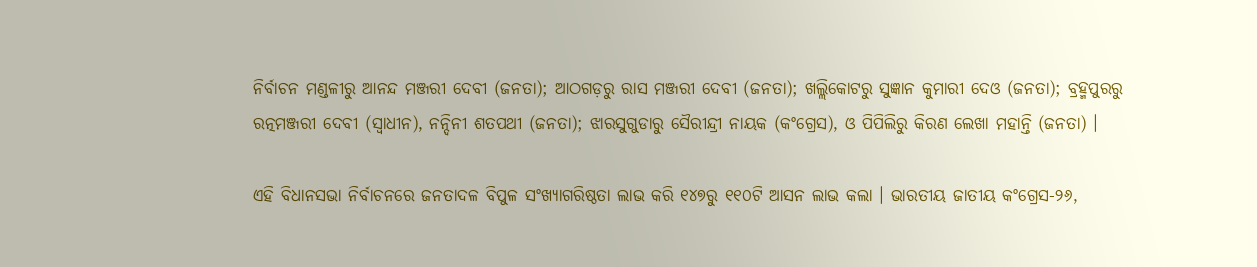ନିର୍ବାଚନ ମଣ୍ଡଳୀରୁ ଆନନ୍ଦ ମଞ୍ଜରୀ ଦେବୀ (ଜନତା); ଆଠଗଡ଼ରୁ ରାସ ମଞ୍ଜରୀ ଦେବୀ (ଜନତା); ଖଲ୍ଲିକୋଟରୁ ସୁଜ୍ଞାନ କୁମାରୀ ଦେଓ (ଜନତା); ବ୍ରହ୍ମପୁରରୁ ରତ୍ନମଞ୍ଜରୀ ଦେବୀ (ସ୍ୱାଧୀନ), ନନ୍ଦିନୀ ଶତପଥୀ (ଜନତା); ଝାରସୁଗୁଡାରୁ ସୈରୀନ୍ଦ୍ରୀ ନାୟକ (କଂଗ୍ରେସ), ଓ ପିପିଲିରୁ କିରଣ ଲେଖା ମହାନ୍ତି (ଜନତା) ।

ଏହି ବିଧାନସଭା ନିର୍ବାଚନରେ ଜନତାଦଳ ବିପୁଳ ସଂଖ୍ୟାଗରିଷ୍ଠତା ଲାଭ କରି ୧୪୭ରୁ ୧୧୦ଟି ଆସନ ଲାଭ କଲା । ଭାରତୀୟ ଜାତୀୟ କଂଗ୍ରେସ-୨୬,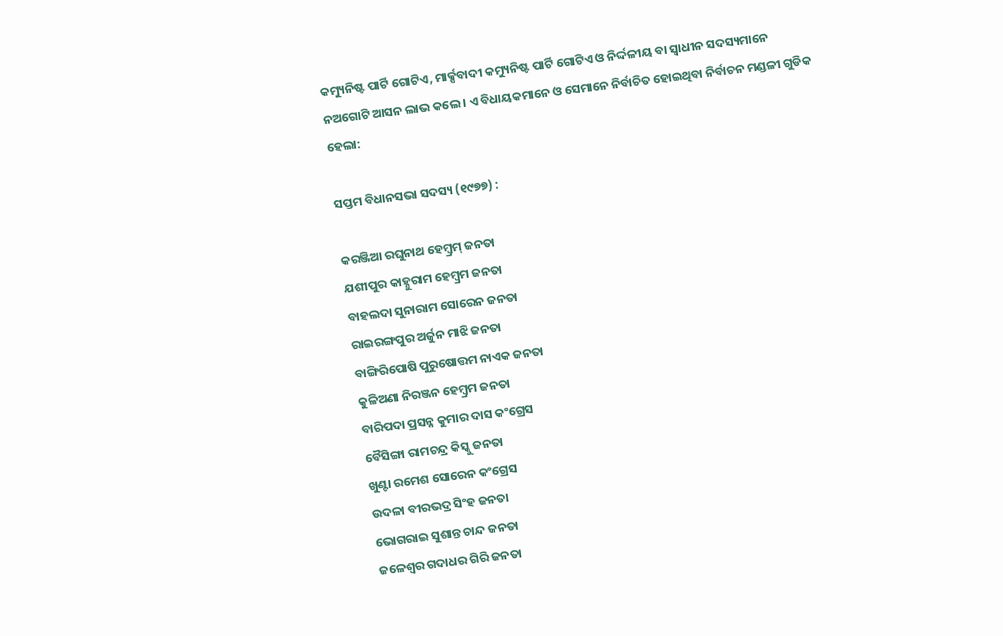କମ୍ୟୁନିଷ୍ଟ ପାର୍ଟି ଗୋଟିଏ, ମାର୍କ୍ସବାଦୀ କମ୍ୟୁନିଷ୍ଟ ପାର୍ଟି ଗୋଟିଏ ଓ ନିର୍ଦ୍ଦଳୀୟ ବା ସ୍ୱାଧୀନ ସଦସ୍ୟମାନେ ନଅଗୋଟି ଆସନ ଲାଭ କଲେ । ଏ ବିଧାୟକମାନେ ଓ ସେମାନେ ନିର୍ବାଚିତ ହୋଇଥିବା ନିର୍ବାଚନ ମଣ୍ଡଳୀ ଗୁଡିକ ହେଲା:

ସପ୍ତମ ବିଧାନସଭା ସଦସ୍ୟ (୧୯୭୭) :

କରଞ୍ଜିଆ ରଘୁନାଥ ହେମ୍ବ୍ରମ୍‍ ଜନତା
ଯଶୀପୁର କାହ୍ନୁରାମ ହେମ୍ବ୍ରମ ଜନତା
ବାହଲଦା ସୁନାରାମ ସୋରେନ ଜନତା
ରାଇରଙ୍ଗପୁର ଅର୍ଜୁନ ମାଝି ଜନତା
ବାଙ୍ଗିରିପୋଷି ପୁରୁଷୋତ୍ତମ ନାଏକ ଜନତା
କୁଳିଅଣା ନିରଞ୍ଜନ ହେମ୍ବ୍ରମ ଜନତା
ବାରିପଦା ପ୍ରସନ୍ନ କୁମାର ଦାସ କଂଗ୍ରେସ
ବୈସିଙ୍ଗା ରାମଚନ୍ଦ୍ର କିସ୍କୁ ଜନତା
ଖୁଣ୍ଟା ରମେଶ ସୋରେନ କଂଗ୍ରେସ
ଉଦଳା ବୀରଭଦ୍ର ସିଂହ ଜନତା
ଭୋଗରାଇ ସୁଶାନ୍ତ ଚାନ୍ଦ ଜନତା
ଜଳେଶ୍ୱର ଗଦାଧର ଗିରି ଜନତା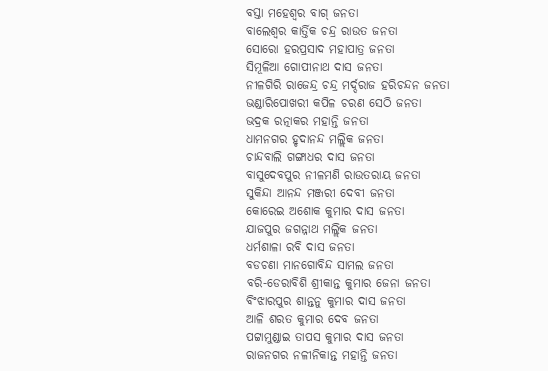ବସ୍ତା ମହେଶ୍ୱର ବାଗ୍‍ ଜନତା
ବାଲେଶ୍ୱର କାର୍ତ୍ତିକ ଚନ୍ଦ୍ର ରାଉତ ଜନତା
ସୋରୋ ହରପ୍ରସାଦ ମହାପାତ୍ର ଜନତା
ସିମୂଳିଆ ଗୋପୀନାଥ ଦାସ ଜନତା
ନୀଳଗିରି ରାଜେନ୍ଦ୍ର ଚନ୍ଦ୍ର ମର୍ଦ୍ଦରାଜ ହରିଚନ୍ଦନ ଜନତା
ଭଣ୍ଡାରିପୋଖରୀ କପିଳ ଚରଣ ସେଠି ଜନତା
ଭଦ୍ରକ ରତ୍ନାକର ମହାନ୍ତି ଜନତା
ଧାମନଗର ହୃଦାନନ୍ଦ ମଲ୍ଲିକ ଜନତା
ଚାନ୍ଦବାଲି ଗଙ୍ଗାଧର ଦାସ ଜନତା
ବାସୁଦେବପୁର ନୀଳମଣି ରାଉତରାୟ ଜନତା
ସୁକିନ୍ଦା ଆନନ୍ଦ ମଞ୍ଜରୀ ଦେବୀ ଜନତା
କୋରେଇ ଅଶୋକ କୁମାର ଦାସ ଜନତା
ଯାଜପୁର ଜଗନ୍ନାଥ ମଲ୍ଲିକ ଜନତା
ଧର୍ମଶାଳା ରବି ଦାସ ଜନତା
ବଡଚଣା ମାନଗୋବିନ୍ଦ ସାମଲ ଜନତା
ବରି-ଡେରାବିଶି ଶ୍ରୀକାନ୍ତ କୁମାର ଜେନା ଜନତା
ବିଂଝାରପୁର ଶାନ୍ତନୁ କୁମାର ଦାସ ଜନତା
ଆଳି ଶରତ କୁମାର ଦେବ ଜନତା
ପଟ୍ଟାମୁଣ୍ଡାଇ ତାପସ କୁମାର ଦାସ ଜନତା
ରାଜନଗର ନଳୀନିକାନ୍ତ ମହାନ୍ତି ଜନତା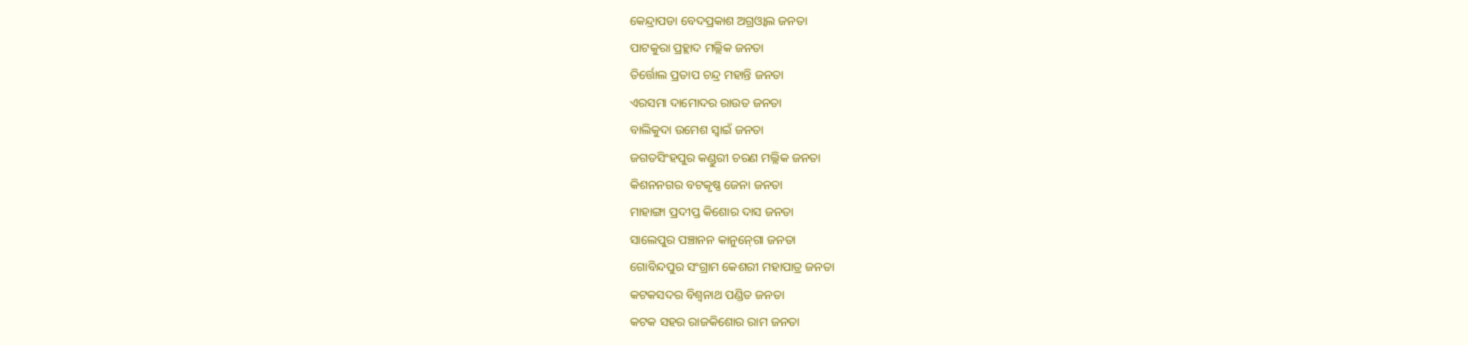କେନ୍ଦ୍ରାପଡା ବେଦପ୍ରକାଶ ଅଗ୍ରଓ୍ୱାଲ ଜନତା
ପାଟକୁରା ପ୍ରହ୍ଲାଦ ମଲ୍ଲିକ ଜନତା
ତିର୍ତ୍ତୋଲ ପ୍ରତାପ ଚନ୍ଦ୍ର ମହାନ୍ତି ଜନତା
ଏରସମା ଦାମୋଦର ରାଉତ ଜନତା
ବାଲିକୁଦା ଉମେଶ ସ୍ୱାଇଁ ଜନତା
ଜଗତସିଂହପୁର କଣ୍ଡୁରୀ ଚରଣ ମଲ୍ଲିକ ଜନତା
କିଶନନଗର ବଟକୃଷ୍ଣ ଜେନା ଜନତା
ମାହାଙ୍ଗା ପ୍ରଦୀପ୍ତ କିଶୋର ଦାସ ଜନତା
ସାଲେପୁର ପଞ୍ଚାନନ କାନୁନ୍‍ଗୋ ଜନତା
ଗୋବିନ୍ଦପୁର ସଂଗ୍ରାମ କେଶରୀ ମହାପାତ୍ର ଜନତା
କଟକସଦର ବିଶ୍ୱନାଥ ପଣ୍ଡିତ ଜନତା
କଟକ ସହର ରାଜକିଶୋର ରାମ ଜନତା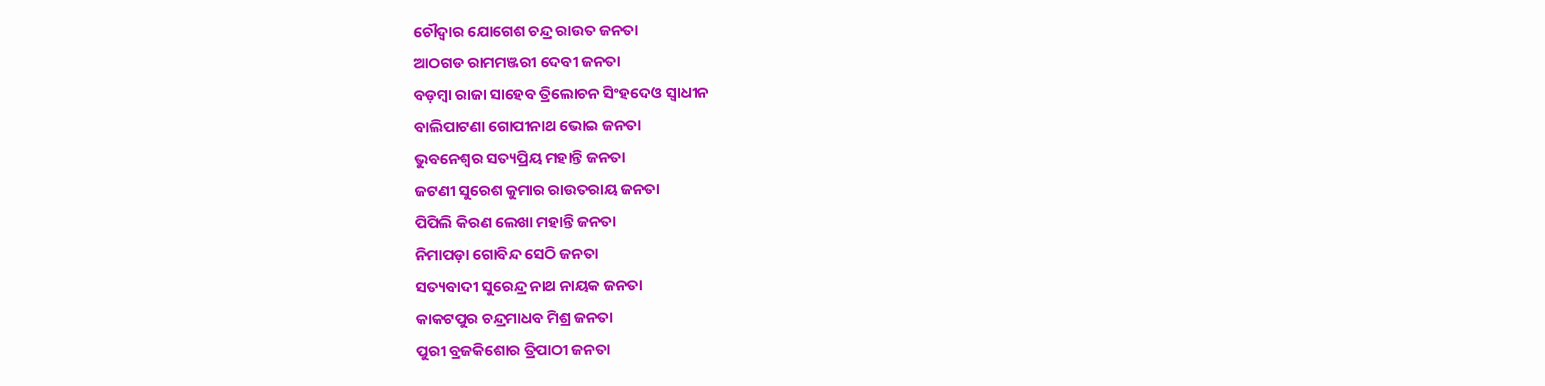ଚୌଦ୍ୱାର ଯୋଗେଶ ଚନ୍ଦ୍ର ରାଉତ ଜନତା
ଆଠଗଡ ରାମମଞ୍ଜରୀ ଦେବୀ ଜନତା
ବଡ଼ମ୍ବା ରାଜା ସାହେବ ତ୍ରିଲୋଚନ ସିଂହଦେଓ ସ୍ୱାଧୀନ
ବାଲିପାଟଣା ଗୋପୀନାଥ ଭୋଇ ଜନତା
ଭୁବନେଶ୍ୱର ସତ୍ୟପ୍ରିୟ ମହାନ୍ତି ଜନତା
ଜଟଣୀ ସୁରେଶ କୁମାର ରାଉତରାୟ ଜନତା
ପିପିଲି କିରଣ ଲେଖା ମହାନ୍ତି ଜନତା
ନିମାପଡ଼ା ଗୋବିନ୍ଦ ସେଠି ଜନତା
ସତ୍ୟବାଦୀ ସୁରେନ୍ଦ୍ର ନାଥ ନାୟକ ଜନତା
କାକଟପୁର ଚନ୍ଦ୍ରମାଧବ ମିଶ୍ର ଜନତା
ପୁରୀ ବ୍ରଜକିଶୋର ତ୍ରିପାଠୀ ଜନତା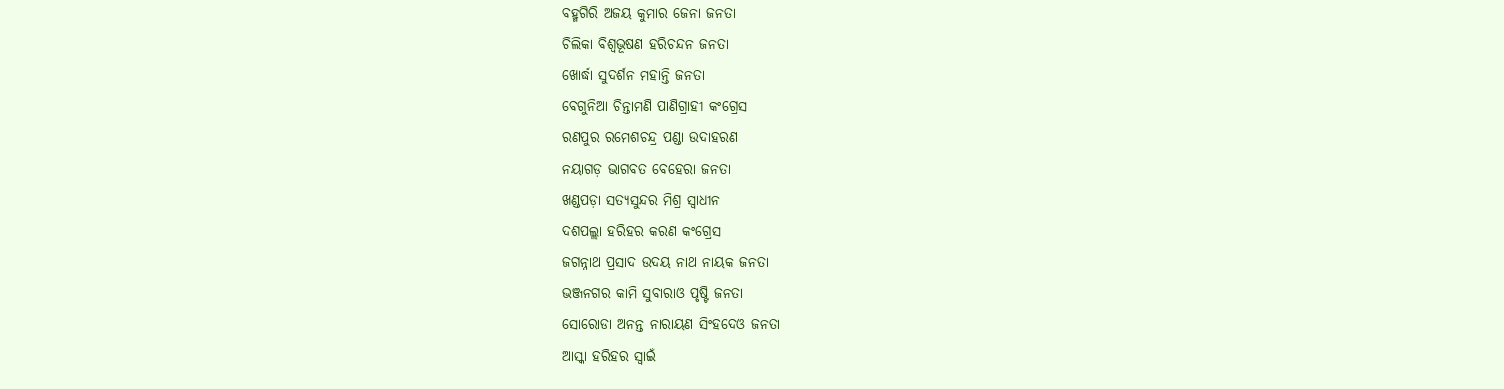ବହ୍ମଗିରି ଅଜୟ କୁମାର ଜେନା ଜନତା
ଚିଲିକା ବିଶ୍ୱଭୂଷଣ ହରିଚନ୍ଦନ ଜନତା
ଖୋର୍ଦ୍ଧା ସୁଦର୍ଶନ ମହାନ୍ତି ଜନତା
ବେଗୁନିଆ ଚିନ୍ତାମଣି ପାଣିଗ୍ରାହୀ କଂଗ୍ରେସ
ରଣପୁର ରମେଶଚନ୍ଦ୍ର ପଣ୍ଡା ଉଦାହରଣ
ନୟାଗଡ଼ ଭାଗବତ ବେହେରା ଜନତା
ଖଣ୍ଡପଡ଼ା ସତ୍ୟସୁନ୍ଦର ମିଶ୍ର ସ୍ୱାଧୀନ
ଦଶପଲ୍ଲା ହରିହର କରଣ କଂଗ୍ରେସ
ଜଗନ୍ନାଥ ପ୍ରସାଦ ଉଦୟ ନାଥ ନାୟକ ଜନତା
ଭଞ୍ଜନଗର କାମି ସୁବାରାଓ ପୃଷ୍ଟି ଜନତା
ସୋରୋଡା ଅନନ୍ତ ନାରାୟଣ ସିଂହଦେଓ ଜନତା
ଆସ୍କା ହରିହର ସ୍ୱାଇଁ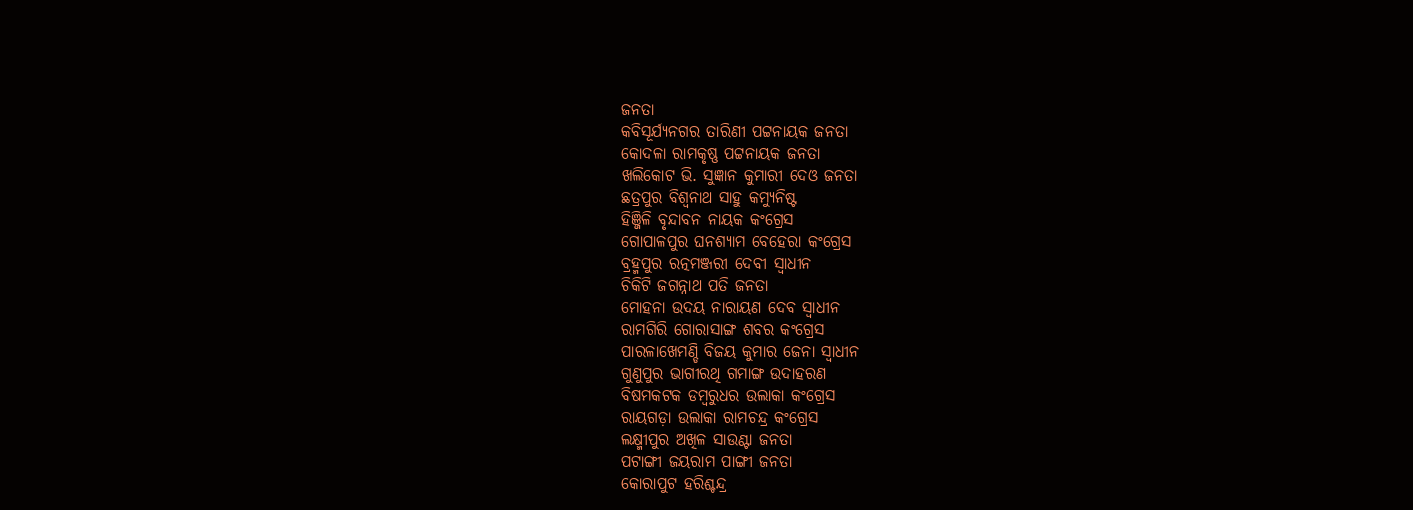ଜନତା
କବିସୂର୍ଯ୍ୟନଗର ତାରିଣୀ ପଟ୍ଟନାୟକ ଜନତା
କୋଦଳା ରାମକୃଷ୍ଣ ପଟ୍ଟନାୟକ ଜନତା
ଖଲିକୋଟ ଭି. ସୁଜ୍ଞାନ କୁମାରୀ ଦେଓ ଜନତା
ଛତ୍ରପୁର ବିଶ୍ୱନାଥ ସାହୁ କମ୍ୟୁନିଷ୍ଟ
ହିଞ୍ଜିଳି ବୃନ୍ଦାବନ ନାୟକ କଂଗ୍ରେସ
ଗୋପାଳପୁର ଘନଶ୍ୟାମ ବେହେରା କଂଗ୍ରେସ
ବ୍ରହ୍ମପୁର ରତ୍ନମଞ୍ଜରୀ ଦେବୀ ସ୍ୱାଧୀନ
ଚିକିଟି ଜଗନ୍ନାଥ ପତି ଜନତା
ମୋହନା ଉଦୟ ନାରାୟଣ ଦେବ ସ୍ୱାଧୀନ
ରାମଗିରି ଗୋରାସାଙ୍ଗ ଶବର କଂଗ୍ରେସ
ପାରଳାଖେମଣ୍ଡି ବିଜୟ କୁମାର ଜେନା ସ୍ୱାଧୀନ
ଗୁଣୁପୁର ଭାଗୀରଥି ଗମାଙ୍ଗ ଉଦାହରଣ
ବିଷମକଟକ ଡମ୍ବରୁଧର ଉଲାକା କଂଗ୍ରେସ
ରାୟଗଡ଼ା ଉଲାକା ରାମଚନ୍ଦ୍ର କଂଗ୍ରେସ
ଲକ୍ଷ୍ମୀପୁର ଅଖିଳ ସାଉଣ୍ଟା ଜନତା
ପଟାଙ୍ଗୀ ଜୟରାମ ପାଙ୍ଗୀ ଜନତା
କୋରାପୁଟ ହରିଶ୍ଚନ୍ଦ୍ର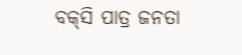ବକ୍‍ସି ପାତ୍ର ଜନତା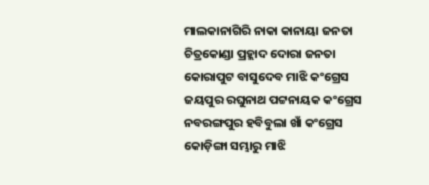ମାଲକାନାଗିରି ନାକା କାନାୟା ଜନତା
ଚିତ୍ରକୋଣ୍ଡା ପ୍ରହ୍ଲାଦ ଦୋରା ଜନତା
କୋରାପୁଟ ବାସୁଦେବ ମାଝି କଂଗ୍ରେସ
ଜୟପୁର ରଘୁନାଥ ପଟ୍ଟନାୟକ କଂଗ୍ରେସ
ନବରଙ୍ଗପୁର ହବିବୁଲା ଖାଁ କଂଗ୍ରେସ
କୋଡ଼ିଙ୍ଗା ସମ୍ଭାରୁ ମାଝି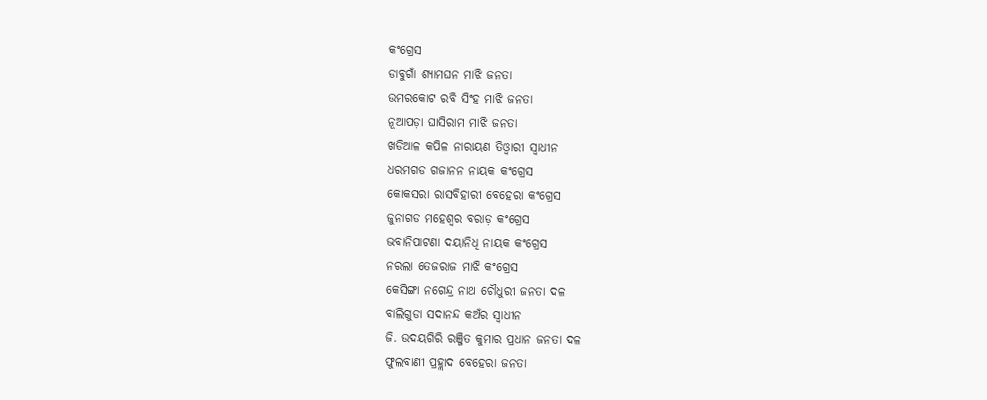କଂଗ୍ରେସ
ଡାବୁଗାଁ ଶ୍ୟାମଘନ ମାଝି ଜନତା
ଉମରକୋଟ ରବି ସିଂହ ମାଝି ଜନତା
ନୂଆପଡ଼ା ଘାସିରାମ ମାଝି ଜନତା
ଖଡିଆଳ କପିଳ ନାରାୟଣ ତିଓ୍ୱାରୀ ସ୍ୱାଧୀନ
ଧରମଗଡ ଗଜାନନ ନାୟକ କଂଗ୍ରେସ
କୋକସରା ରାସବିହାରୀ ବେହେରା କଂଗ୍ରେସ
ଜୁନାଗଡ ମହେଶ୍ୱର ବରାଡ଼ କଂଗ୍ରେସ
ଭବାନିପାଟଣା ଦୟାନିଧି ନାୟକ କଂଗ୍ରେସ
ନରଲା ତେଜରାଜ ମାଝି କଂଗ୍ରେସ
କେସିଙ୍ଗା ନଗେନ୍ଦ୍ର ନାଥ ଚୌଧୁରୀ ଜନତା ଦଳ
ବାଲିଗୁଡା ସଦାନନ୍ଦ କଅଁର ସ୍ୱାଧୀନ
ଜି. ଉଦୟଗିରି ରଞ୍ଜିତ କୁମାର ପ୍ରଧାନ ଜନତା ଦଳ
ଫୁଲବାଣୀ ପ୍ରହ୍ଲାଦ ବେହେରା ଜନତା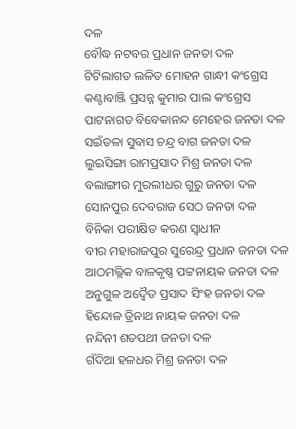ଦଳ
ବୌଦ୍ଧ ନଟବର ପ୍ରଧାନ ଜନତା ଦଳ
ଟିଟିଲାଗଡ ଲଳିତ ମୋହନ ଗାନ୍ଧୀ କଂଗ୍ରେସ
କଣ୍ଟାବାଞ୍ଜି ପ୍ରସନ୍ନ କୁମାର ପାଲ କଂଗ୍ରେସ
ପାଟନାଗଡ ବିବେକାନନ୍ଦ ମେହେର ଜନତା ଦଳ
ସଇଁତଳା ସୁବାସ ଚନ୍ଦ୍ର ବାଗ ଜନତା ଦଳ
ଲୁଇସିଙ୍ଗା ରାମପ୍ରସାଦ ମିଶ୍ର ଜନତା ଦଳ
ବଲାଙ୍ଗୀର ମୁରଲୀଧର ଗୁରୁ ଜନତା ଦଳ
ସୋନପୁର ଦେବରାଜ ସେଠ ଜନତା ଦଳ
ବିନିକା ପରୀକ୍ଷିତ କରଣ ସ୍ୱାଧୀନ
ବୀର ମହାରାଜପୁର ସୁରେନ୍ଦ୍ର ପ୍ରଧାନ ଜନତା ଦଳ
ଆଠମଲ୍ଲିକ ବାଳକୃଷ୍ଣ ପଟ୍ଟନାୟକ ଜନତା ଦଳ
ଅନୁଗୁଳ ଅଦ୍ୱୈତ ପ୍ରସାଦ ସିଂହ ଜନତା ଦଳ
ହିନ୍ଦୋଳ ତ୍ରିନାଥ ନାୟକ ଜନତା ଦଳ
ନନ୍ଦିନୀ ଶତପଥୀ ଜନତା ଦଳ
ଗଁଦିଆ ହଳଧର ମିଶ୍ର ଜନତା ଦଳ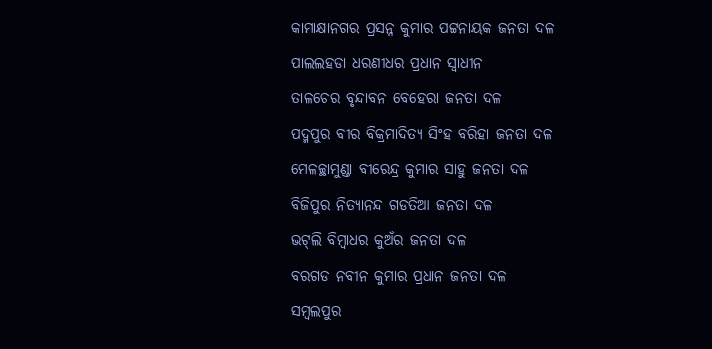କାମାକ୍ଷାନଗର ପ୍ରସନ୍ନ କୁମାର ପଟ୍ଟନାୟକ ଜନତା ଦଳ
ପାଲଲହଡା ଧରଣୀଧର ପ୍ରଧାନ ସ୍ୱାଧୀନ
ତାଳଚେର ବୃନ୍ଦାବନ ବେହେରା ଜନତା ଦଳ
ପଦ୍ମପୁର ବୀର ବିକ୍ରମାଦିତ୍ୟ ସିଂହ ବରିହା ଜନତା ଦଳ
ମେଳଚ୍ଛାମୁଣ୍ଡା ବୀରେନ୍ଦ୍ର କୁମାର ସାହୁ ଜନତା ଦଳ
ବିଜିପୁର ନିତ୍ୟାନନ୍ଦ ଗଡତିଆ ଜନତା ଦଳ
ଭଟ୍‍ଲି ବିମ୍ବାଧର କୁଅଁର ଜନତା ଦଳ
ବରଗଡ ନବୀନ କୁମାର ପ୍ରଧାନ ଜନତା ଦଳ
ସମ୍ବଲପୁର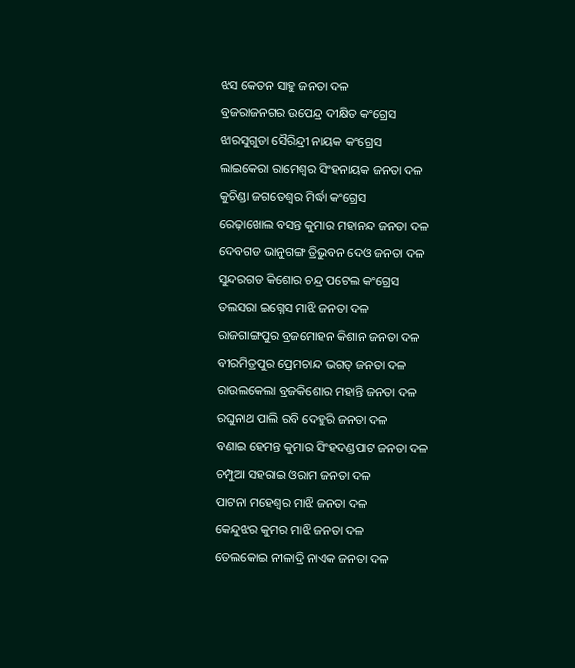ଝସ କେତନ ସାହୁ ଜନତା ଦଳ
ବ୍ରଜରାଜନଗର ଉପେନ୍ଦ୍ର ଦୀକ୍ଷିତ କଂଗ୍ରେସ
ଝାରସୁଗୁଡା ସୈରିନ୍ଦ୍ରୀ ନାୟକ କଂଗ୍ରେସ
ଲାଇକେରା ରାମେଶ୍ୱର ସିଂହନାୟକ ଜନତା ଦଳ
କୁଚିଣ୍ଡା ଜଗତେଶ୍ୱର ମିର୍ଦ୍ଧା କଂଗ୍ରେସ
ରେଢ଼ାଖୋଲ ବସନ୍ତ କୁମାର ମହାନନ୍ଦ ଜନତା ଦଳ
ଦେବଗଡ ଭାନୁଗଙ୍ଗ ତ୍ରିଭୁବନ ଦେଓ ଜନତା ଦଳ
ସୁନ୍ଦରଗଡ କିଶୋର ଚନ୍ଦ୍ର ପଟେଲ କଂଗ୍ରେସ
ତଲସରା ଇଗ୍ନେସ ମାଝି ଜନତା ଦଳ
ରାଜଗାଙ୍ଗପୁର ବ୍ରଜମୋହନ କିଶାନ ଜନତା ଦଳ
ବୀରମିତ୍ରପୁର ପ୍ରେମଚାନ୍ଦ ଭଗତ୍‍ ଜନତା ଦଳ
ରାଉଲକେଲା ବ୍ରଜକିଶୋର ମହାନ୍ତି ଜନତା ଦଳ
ରଘୁନାଥ ପାଲି ରବି ଦେହୁରି ଜନତା ଦଳ
ବଣାଇ ହେମନ୍ତ କୁମାର ସିଂହଦଣ୍ଡପାଟ ଜନତା ଦଳ
ଚମ୍ପୁଆ ସହରାଇ ଓରାମ ଜନତା ଦଳ
ପାଟନା ମହେଶ୍ୱର ମାଝି ଜନତା ଦଳ
କେନ୍ଦୁଝର କୁମର ମାଝି ଜନତା ଦଳ
ତେଲକୋଇ ନୀଳାଦ୍ରି ନାଏକ ଜନତା ଦଳ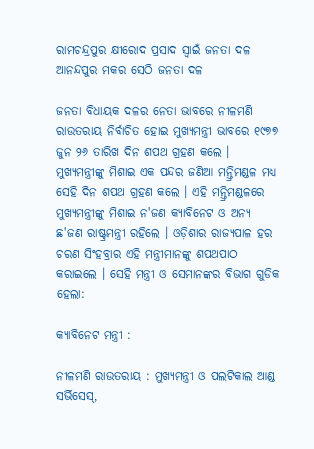ରାମଚନ୍ଦ୍ରପୁର କ୍ଷୀରୋଦ ପ୍ରସାଦ ସ୍ୱାଇଁ ଜନତା ଦଳ
ଆନନ୍ଦପୁର ମକର ସେଠି ଜନତା ଦଳ

ଜନତା ବିଧାୟକ ଦଳର ନେତା ଭାବରେ ନୀଳମଣି ରାଉତରାୟ ନିର୍ବାଚିତ ହୋଇ ମୁଖ୍ୟମନ୍ତ୍ରୀ ଭାବରେ ୧୯୭୭ ଜୁନ ୨୬ ତାରିଖ ଦିନ ଶପଥ ଗ୍ରହଣ କଲେ । ମୁଖ୍ୟମନ୍ତ୍ରୀଙ୍କୁ ମିଶାଇ ଏକ ପନ୍ଦର ଜଣିଆ ମନ୍ତ୍ରିମଣ୍ଡଳ ମଧ୍ୟ ସେହି ଦିନ ଶପଥ ଗ୍ରହଣ କଲେ । ଏହି ମନ୍ତ୍ରିମଣ୍ଡଳରେ ମୁଖ୍ୟମନ୍ତ୍ରୀଙ୍କୁ ମିଶାଇ ନ'ଜଣ କ୍ୟାବିନେଟ ଓ ଅନ୍ୟ ଛ'ଜଣ ରାଷ୍ଟ୍ରମନ୍ତ୍ରୀ ରହିଲେ । ଓଡ଼ିଶାର ରାଜ୍ୟପାଳ ହର ଚରଣ ସିଂହବ୍ରାର ଏହି ମନ୍ତ୍ରୀମାନଙ୍କୁ ଶପଥପାଠ କରାଇଲେ । ସେହି ମନ୍ତ୍ରୀ ଓ ସେମାନଙ୍କର ବିଭାଗ ଗୁଡିକ ହେଲା:

କ୍ୟାବିନେଟ ମନ୍ତ୍ରୀ :

ନୀଳମଣି ରାଉତରାୟ : ମୁଖ୍ୟମନ୍ତ୍ରୀ ଓ ପଲଟିକାଲ ଆଣ୍ଡ ସର୍ଭିସେସ୍‍,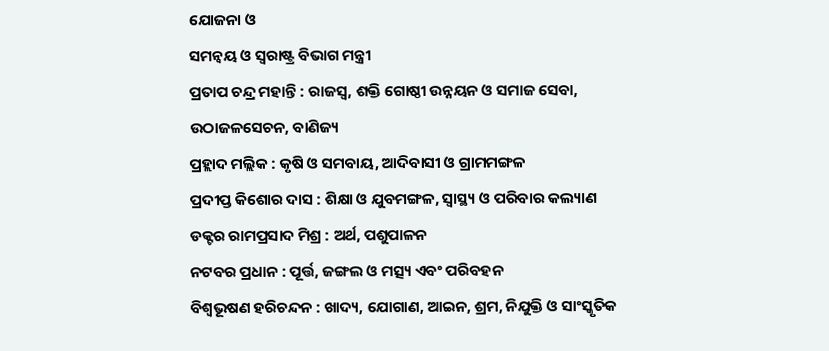ଯୋଜନା ଓ
ସମନ୍ୱୟ ଓ ସ୍ୱରାଷ୍ଟ୍ର ବିଭାଗ ମନ୍ତ୍ରୀ
ପ୍ରତାପ ଚନ୍ଦ୍ର ମହାନ୍ତି : ରାଜସ୍ୱ, ଶକ୍ତି ଗୋଷ୍ଠୀ ଉନ୍ନୟନ ଓ ସମାଜ ସେବା,
ଉଠାଜଳସେଚନ, ବାଣିଜ୍ୟ
ପ୍ରହ୍ଲାଦ ମଲ୍ଲିକ : କୃଷି ଓ ସମବାୟ, ଆଦିବାସୀ ଓ ଗ୍ରାମମଙ୍ଗଳ
ପ୍ରଦୀପ୍ତ କିଶୋର ଦାସ : ଶିକ୍ଷା ଓ ଯୁବମଙ୍ଗଳ, ସ୍ୱାସ୍ଥ୍ୟ ଓ ପରିବାର କଲ୍ୟାଣ
ଡକ୍ଟର ରାମପ୍ରସାଦ ମିଶ୍ର : ଅର୍ଥ, ପଶୁପାଳନ
ନଟବର ପ୍ରଧାନ : ପୂର୍ତ୍ତ, ଜଙ୍ଗଲ ଓ ମତ୍ସ୍ୟ ଏବଂ ପରିବହନ
ବିଶ୍ୱଭୂଷଣ ହରିଚନ୍ଦନ : ଖାଦ୍ୟ, ଯୋଗାଣ, ଆଇନ, ଶ୍ରମ, ନିଯୁକ୍ତି ଓ ସାଂସ୍କୃତିକ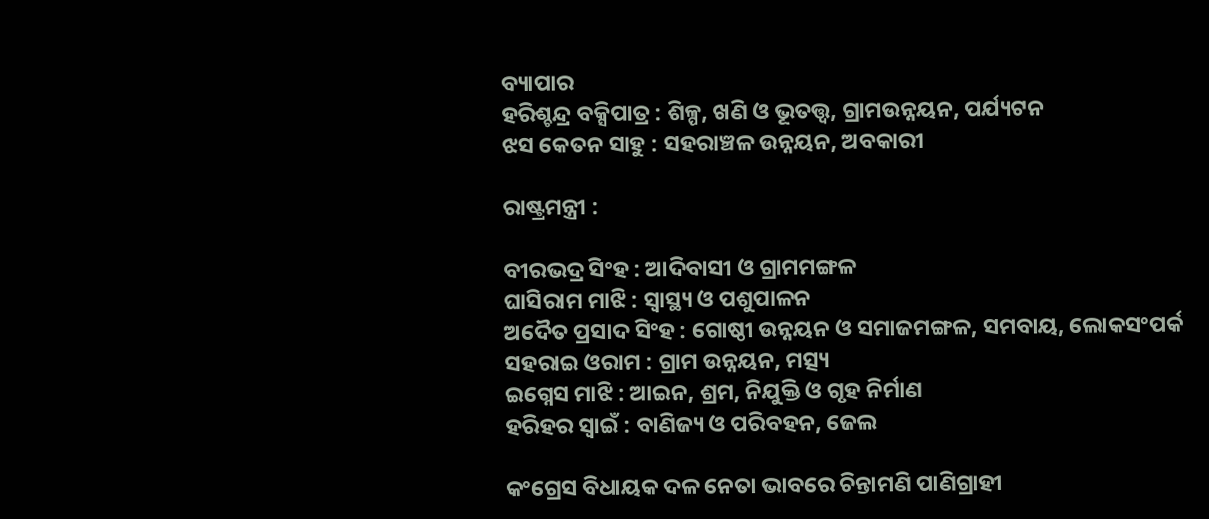ବ୍ୟାପାର
ହରିଶ୍ଚନ୍ଦ୍ର ବକ୍ସିପାତ୍ର : ଶିଳ୍ପ, ଖଣି ଓ ଭୂତତ୍ତ୍ୱ, ଗ୍ରାମଉନ୍ନୟନ, ପର୍ଯ୍ୟଟନ
ଝସ କେତନ ସାହୁ : ସହରାଞ୍ଚଳ ଉନ୍ନୟନ, ଅବକାରୀ

ରାଷ୍ଟ୍ରମନ୍ତ୍ରୀ :

ବୀରଭଦ୍ର ସିଂହ : ଆଦିବାସୀ ଓ ଗ୍ରାମମଙ୍ଗଳ
ଘାସିରାମ ମାଝି : ସ୍ୱାସ୍ଥ୍ୟ ଓ ପଶୁପାଳନ
ଅଦୈତ ପ୍ରସାଦ ସିଂହ : ଗୋଷ୍ଠୀ ଉନ୍ନୟନ ଓ ସମାଜମଙ୍ଗଳ, ସମବାୟ, ଲୋକସଂପର୍କ
ସହରାଇ ଓରାମ : ଗ୍ରାମ ଉନ୍ନୟନ, ମତ୍ସ୍ୟ
ଇଗ୍ନେସ ମାଝି : ଆଇନ, ଶ୍ରମ, ନିଯୁକ୍ତି ଓ ଗୃହ ନିର୍ମାଣ
ହରିହର ସ୍ୱାଇଁ : ବାଣିଜ୍ୟ ଓ ପରିବହନ, ଜେଲ

କଂଗ୍ରେସ ବିଧାୟକ ଦଳ ନେତା ଭାବରେ ଚିନ୍ତାମଣି ପାଣିଗ୍ରାହୀ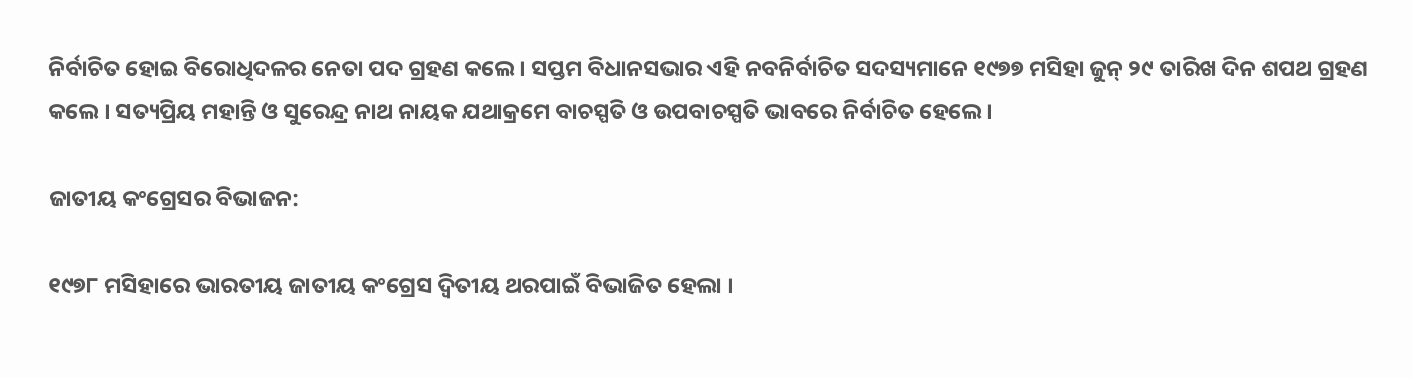ନିର୍ବାଚିତ ହୋଇ ବିରୋଧିଦଳର ନେତା ପଦ ଗ୍ରହଣ କଲେ । ସପ୍ତମ ବିଧାନସଭାର ଏହି ନବନିର୍ବାଚିତ ସଦସ୍ୟମାନେ ୧୯୭୭ ମସିହା ଜୁନ୍‍ ୨୯ ତାରିଖ ଦିନ ଶପଥ ଗ୍ରହଣ କଲେ । ସତ୍ୟପ୍ରିୟ ମହାନ୍ତି ଓ ସୁରେନ୍ଦ୍ର ନାଥ ନାୟକ ଯଥାକ୍ରମେ ବାଚସ୍ପତି ଓ ଉପବାଚସ୍ପତି ଭାବରେ ନିର୍ବାଚିତ ହେଲେ ।

ଜାତୀୟ କଂଗ୍ରେସର ବିଭାଜନ:

୧୯୭୮ ମସିହାରେ ଭାରତୀୟ ଜାତୀୟ କଂଗ୍ରେସ ଦ୍ୱିତୀୟ ଥରପାଇଁ ବିଭାଜିତ ହେଲା ।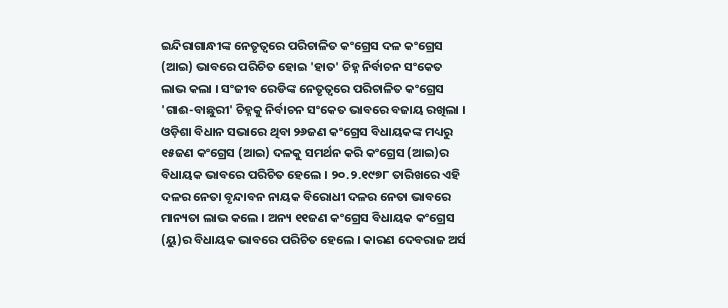ଇନ୍ଦିରାଗାନ୍ଧୀଙ୍କ ନେତୃତ୍ୱରେ ପରିଚାଳିତ କଂଗ୍ରେସ ଦଳ କଂଗ୍ରେସ (ଆଇ) ଭାବରେ ପରିଚିତ ହୋଇ 'ହାତ' ଚିହ୍ନ ନିର୍ବାଚନ ସଂକେତ ଲାଭ କଲା । ସଂଜୀବ ରେଡିଙ୍କ ନେତୃତ୍ୱରେ ପରିଚାଳିତ କଂଗ୍ରେସ 'ଗାଈ-ବାଛୁରୀ' ଚିହ୍ନକୁ ନିର୍ବାଚନ ସଂକେତ ଭାବରେ ବଜାୟ ରଖିଲା । ଓଡ଼ିଶା ବିଧାନ ସଭାରେ ଥିବା ୨୬ଜଣ କଂଗ୍ରେସ ବିଧାୟକଙ୍କ ମଧ୍ୟରୁ ୧୫ଜଣ କଂଗ୍ରେସ (ଆଇ) ଦଳକୁ ସମର୍ଥନ କରି କଂଗ୍ରେସ (ଆଇ)ର ବିଧାୟକ ଭାବରେ ପରିଚିତ ହେଲେ । ୨୦.୨.୧୯୭୮ ତାରିଖରେ ଏହି ଦଳର ନେତା ବୃନ୍ଦାବନ ନାୟକ ବିରୋଧୀ ଦଳର ନେତା ଭାବରେ ମାନ୍ୟତା ଲାଭ କଲେ । ଅନ୍ୟ ୧୧ଜଣ କଂଗ୍ରେସ ବିଧାୟକ କଂଗ୍ରେସ (ୟୁ)ର ବିଧାୟକ ଭାବରେ ପରିଚିତ ହେଲେ । କାରଣ ଦେବରାଜ ଅର୍ସ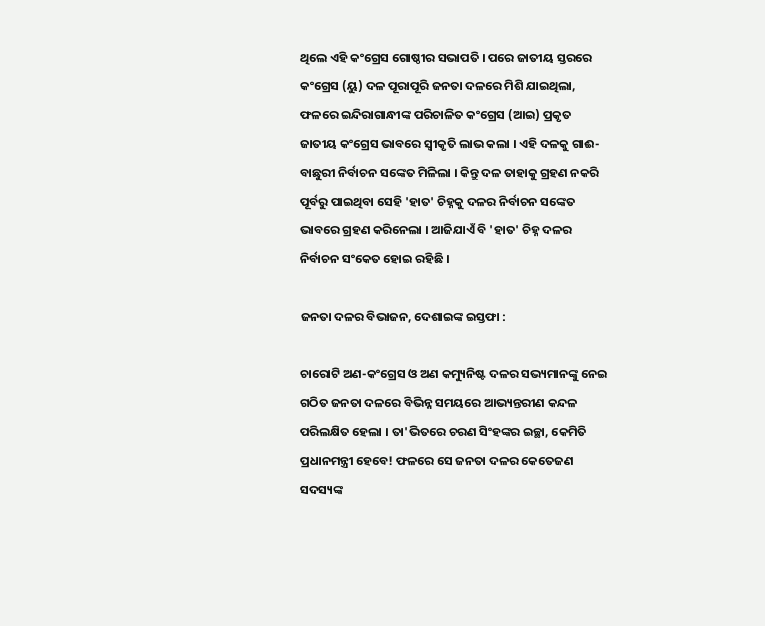ଥିଲେ ଏହି କଂଗ୍ରେସ ଗୋଷ୍ଠୀର ସଭାପତି । ପରେ ଜାତୀୟ ସ୍ତରରେ କଂଗ୍ରେସ (ୟୁ) ଦଳ ପୂରାପୂରି ଜନତା ଦଳରେ ମିଶି ଯାଇଥିଲା, ଫଳରେ ଇନ୍ଦିରାଗାନ୍ଧୀଙ୍କ ପରିଚାଳିତ କଂଗ୍ରେସ (ଆଇ) ପ୍ରକୃତ ଜାତୀୟ କଂଗ୍ରେସ ଭାବରେ ସ୍ୱୀକୃତି ଲାଭ କଲା । ଏହି ଦଳକୁ ଗାଈ-ବାଛୁରୀ ନିର୍ବାଚନ ସଙ୍କେତ ମିଳିଲା । କିନ୍ତୁ ଦଳ ତାହାକୁ ଗ୍ରହଣ ନକରି ପୂର୍ବରୁ ପାଇଥିବା ସେହି 'ହାତ' ଚିହ୍ନକୁ ଦଳର ନିର୍ବାଚନ ସଙ୍କେତ ଭାବରେ ଗ୍ରହଣ କରିନେଲା । ଆଜିଯାଏଁ ବି 'ହାତ' ଚିହ୍ନ ଦଳର ନିର୍ବାଚନ ସଂକେତ ହୋଇ ରହିଛି ।

ଜନତା ଦଳର ବିଭାଜନ, ଦେଶାଇଙ୍କ ଇସ୍ତଫା :

ଚାରୋଟି ଅଣ-କଂଗ୍ରେସ ଓ ଅଣ କମ୍ୟୁନିଷ୍ଟ ଦଳର ସଭ୍ୟମାନଙ୍କୁ ନେଇ ଗଠିତ ଜନତା ଦଳରେ ବିଭିନ୍ନ ସମୟରେ ଆଭ୍ୟନ୍ତରୀଣ କନ୍ଦଳ ପରିଲକ୍ଷିତ ହେଲା । ତା'ଭିତରେ ଚରଣ ସିଂହଙ୍କର ଇଚ୍ଛା, କେମିତି ପ୍ରଧାନମନ୍ତ୍ରୀ ହେବେ! ଫଳରେ ସେ ଜନତା ଦଳର କେତେଜଣ ସଦସ୍ୟଙ୍କ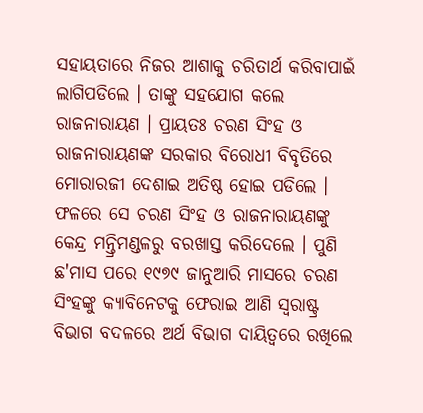ସହାୟତାରେ ନିଜର ଆଶାକୁ ଚରିତାର୍ଥ କରିବାପାଇଁ ଲାଗିପଡିଲେ । ତାଙ୍କୁ ସହଯୋଗ କଲେ ରାଜନାରାୟଣ । ପ୍ରାୟତଃ ଚରଣ ସିଂହ ଓ ରାଜନାରାୟଣଙ୍କ ସରକାର ବିରୋଧୀ ବିବୃତିରେ ମୋରାରଜୀ ଦେଶାଇ ଅତିଷ୍ଠ ହୋଇ ପଡିଲେ । ଫଳରେ ସେ ଚରଣ ସିଂହ ଓ ରାଜନାରାୟଣଙ୍କୁ କେନ୍ଦ୍ର ମନ୍ତ୍ରିମଣ୍ଡଳରୁ ବରଖାସ୍ତ କରିଦେଲେ । ପୁଣି ଛ'ମାସ ପରେ ୧୯୭୯ ଜାନୁଆରି ମାସରେ ଚରଣ ସିଂହଙ୍କୁ କ୍ୟାବିନେଟକୁ ଫେରାଇ ଆଣି ସ୍ୱରାଷ୍ଟ୍ର ବିଭାଗ ବଦଳରେ ଅର୍ଥ ବିଭାଗ ଦାୟିତ୍ୱରେ ରଖିଲେ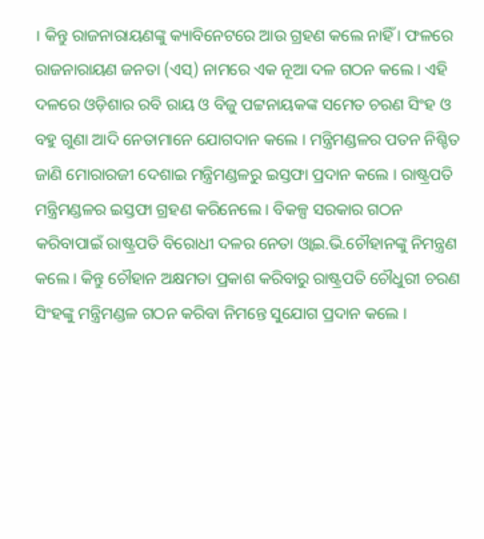। କିନ୍ତୁ ରାଜନାରାୟଣଙ୍କୁ କ୍ୟାବିନେଟରେ ଆଉ ଗ୍ରହଣ କଲେ ନାହିଁ । ଫଳରେ ରାଜନାରାୟଣ ଜନତା (ଏସ୍‍) ନାମରେ ଏକ ନୂଆ ଦଳ ଗଠନ କଲେ । ଏହି ଦଳରେ ଓଡ଼ିଶାର ରବି ରାୟ ଓ ବିଜୁ ପଟ୍ଟନାୟକଙ୍କ ସମେତ ଚରଣ ସିଂହ ଓ ବହୁ ଗୁଣା ଆଦି ନେତାମାନେ ଯୋଗଦାନ କଲେ । ମନ୍ତ୍ରିମଣ୍ଡଳର ପତନ ନିଶ୍ଚିତ ଜାଣି ମୋରାରଜୀ ଦେଶାଇ ମନ୍ତ୍ରିମଣ୍ଡଳରୁ ଇସ୍ତଫା ପ୍ରଦାନ କଲେ । ରାଷ୍ଟ୍ରପତି ମନ୍ତ୍ରିମଣ୍ଡଳର ଇସ୍ତଫା ଗ୍ରହଣ କରିନେଲେ । ବିକଳ୍ପ ସରକାର ଗଠନ କରିବାପାଇଁ ରାଷ୍ଟ୍ରପତି ବିରୋଧୀ ଦଳର ନେତା ଓ୍ୱାଇ.ଭି.ଚୌହାନଙ୍କୁ ନିମନ୍ତ୍ରଣ କଲେ । କିନ୍ତୁ ଚୌହାନ ଅକ୍ଷମତା ପ୍ରକାଶ କରିବାରୁ ରାଷ୍ଟ୍ରପତି ଚୌଧୁରୀ ଚରଣ ସିଂହଙ୍କୁ ମନ୍ତ୍ରିମଣ୍ଡଳ ଗଠନ କରିବା ନିମନ୍ତେ ସୁଯୋଗ ପ୍ରଦାନ କଲେ ।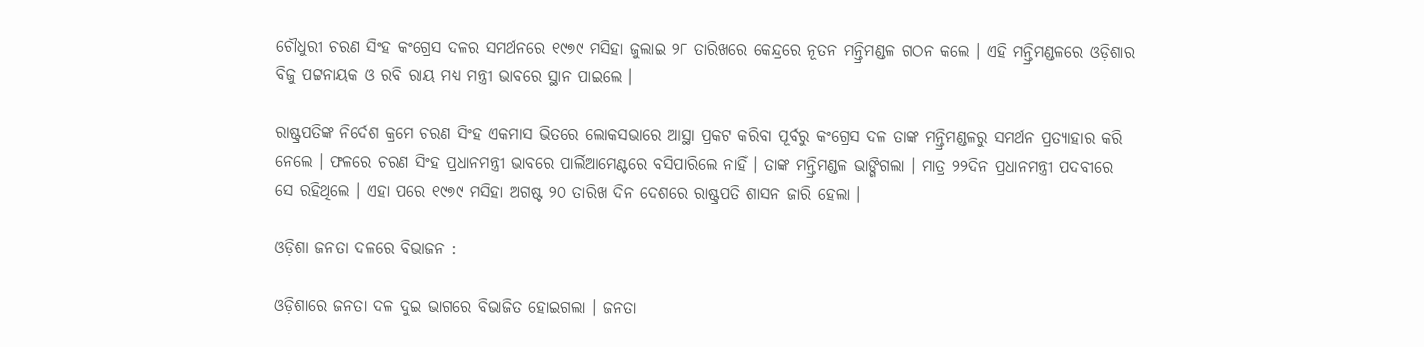ଚୌଧୁରୀ ଚରଣ ସିଂହ କଂଗ୍ରେସ ଦଳର ସମର୍ଥନରେ ୧୯୭୯ ମସିହା ଜୁଲାଇ ୨୮ ତାରିଖରେ କେନ୍ଦ୍ରରେ ନୂତନ ମନ୍ତ୍ରିମଣ୍ଡଳ ଗଠନ କଲେ । ଏହି ମନ୍ତ୍ରିମଣ୍ଡଳରେ ଓଡ଼ିଶାର ବିଜୁ ପଟ୍ଟନାୟକ ଓ ରବି ରାୟ ମଧ୍ୟ ମନ୍ତ୍ରୀ ଭାବରେ ସ୍ଥାନ ପାଇଲେ ।

ରାଷ୍ଟ୍ରପତିଙ୍କ ନିର୍ଦେଶ କ୍ରମେ ଚରଣ ସିଂହ ଏକମାସ ଭିତରେ ଲୋକସଭାରେ ଆସ୍ଥା ପ୍ରକଟ କରିବା ପୂର୍ବରୁ କଂଗ୍ରେସ ଦଳ ତାଙ୍କ ମନ୍ତ୍ରିମଣ୍ଡଳରୁ ସମର୍ଥନ ପ୍ରତ୍ୟାହାର କରି ନେଲେ । ଫଳରେ ଚରଣ ସିଂହ ପ୍ରଧାନମନ୍ତ୍ରୀ ଭାବରେ ପାର୍ଲିଆମେଣ୍ଟରେ ବସିପାରିଲେ ନାହିଁ । ତାଙ୍କ ମନ୍ତ୍ରିମଣ୍ଡଳ ଭାଙ୍ଗିଗଲା । ମାତ୍ର ୨୨ଦିନ ପ୍ରଧାନମନ୍ତ୍ରୀ ପଦବୀରେ ସେ ରହିଥିଲେ । ଏହା ପରେ ୧୯୭୯ ମସିହା ଅଗଷ୍ଟ ୨୦ ତାରିଖ ଦିନ ଦେଶରେ ରାଷ୍ଟ୍ରପତି ଶାସନ ଜାରି ହେଲା ।

ଓଡ଼ିଶା ଜନତା ଦଳରେ ବିଭାଜନ :

ଓଡ଼ିଶାରେ ଜନତା ଦଳ ଦୁଇ ଭାଗରେ ବିଭାଜିତ ହୋଇଗଲା । ଜନତା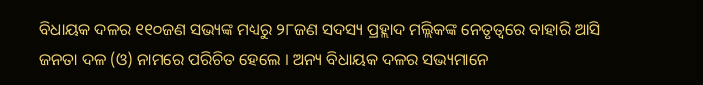ବିଧାୟକ ଦଳର ୧୧୦ଜଣ ସଭ୍ୟଙ୍କ ମଧ୍ୟରୁ ୨୮ଜଣ ସଦସ୍ୟ ପ୍ରହ୍ଲାଦ ମଲ୍ଲିକଙ୍କ ନେତୃତ୍ୱରେ ବାହାରି ଆସି ଜନତା ଦଳ (ଓ) ନାମରେ ପରିଚିତ ହେଲେ । ଅନ୍ୟ ବିଧାୟକ ଦଳର ସଭ୍ୟମାନେ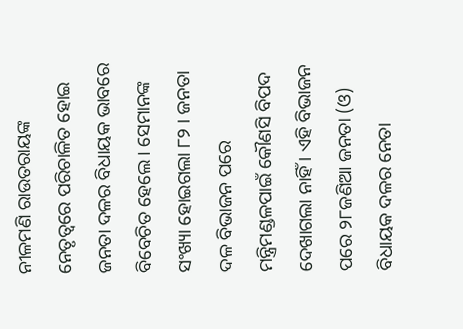ନୀଳମଣି ରାଉତରାୟଙ୍କ ନେତୃତ୍ୱରେ ପରିଚାଳିତ ହୋଇ ଜନତା ଦଳର ବିଧାୟକ ଭାବରେ ବିବେଚିତ ହେଲେ । ସେମାନଙ୍କ ସଂଖ୍ୟା ହୋଇଗଲା ୮୨ । ଜନତା ଦଳ ବିଭାଜନ ପରେ ମନ୍ତ୍ରିମଣ୍ଡଳପାଇଁ କୌଣସି ବିପଦ ଦେଖାଗଲା ନାହିଁ । ଏହି ବିଭାଜନ ପରେ ୨୮ଜଣିଆ ଜନତା (ଓ) ବିଧାୟକ ଦଳର ନେତା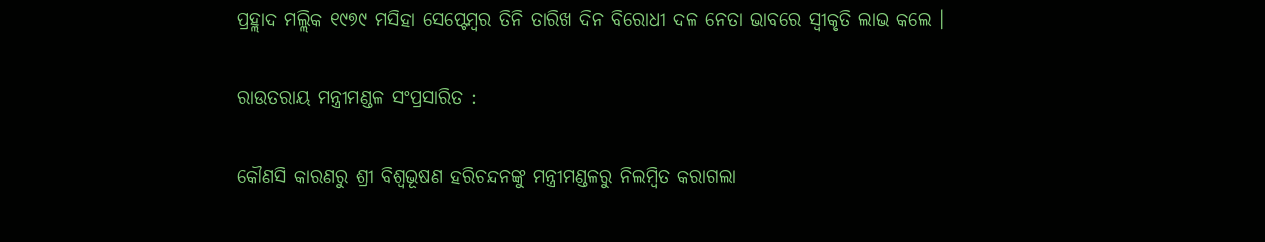ପ୍ରହ୍ଲାଦ ମଲ୍ଲିକ ୧୯୭୯ ମସିହା ସେପ୍ଟେମ୍ବର ତିନି ତାରିଖ ଦିନ ବିରୋଧୀ ଦଳ ନେତା ଭାବରେ ସ୍ୱୀକୃତି ଲାଭ କଲେ ।

ରାଉତରାୟ ମନ୍ତ୍ରୀମଣ୍ଡଳ ସଂପ୍ରସାରିତ :

କୌଣସି କାରଣରୁ ଶ୍ରୀ ବିଶ୍ବଭୂଷଣ ହରିଚନ୍ଦନଙ୍କୁ ମନ୍ତ୍ରୀମଣ୍ଡଳରୁ ନିଲମ୍ବିତ କରାଗଲା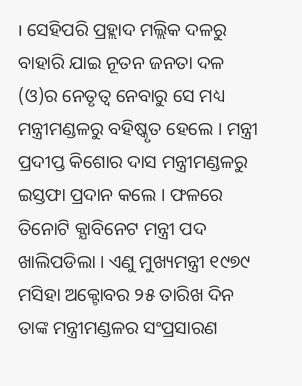। ସେହିପରି ପ୍ରହ୍ଲାଦ ମଲ୍ଲିକ ଦଳରୁ ବାହାରି ଯାଇ ନୂତନ ଜନତା ଦଳ (ଓ)ର ନେତୃତ୍ୱ ନେବାରୁ ସେ ମଧ୍ୟ ମନ୍ତ୍ରୀମଣ୍ଡଳରୁ ବହିଷ୍କୃତ ହେଲେ । ମନ୍ତ୍ରୀ ପ୍ରଦୀପ୍ତ କିଶୋର ଦାସ ମନ୍ତ୍ରୀମଣ୍ଡଳରୁ ଇସ୍ତଫା ପ୍ରଦାନ କଲେ । ଫଳରେ ତିନୋଟି କ୍ଯାବିନେଟ ମନ୍ତ୍ରୀ ପଦ ଖାଲିପଡିଲା । ଏଣୁ ମୁଖ୍ୟମନ୍ତ୍ରୀ ୧୯୭୯ ମସିହା ଅକ୍ଟୋବର ୨୫ ତାରିଖ ଦିନ ତାଙ୍କ ମନ୍ତ୍ରୀମଣ୍ଡଳର ସଂପ୍ରସାରଣ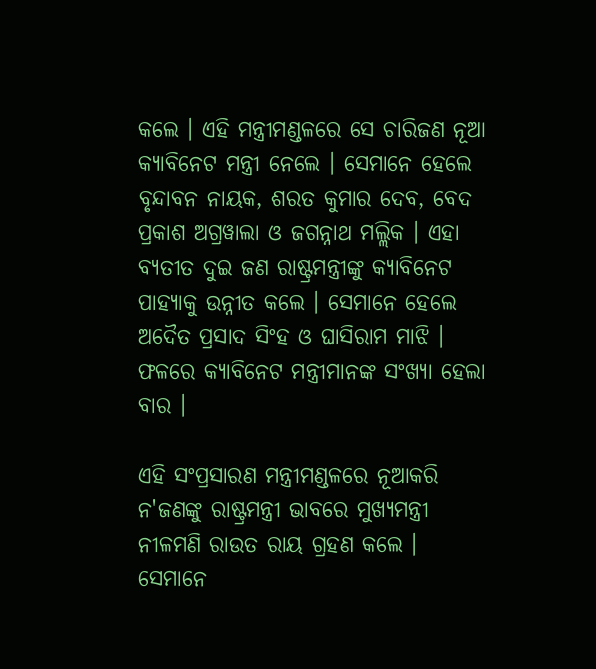କଲେ । ଏହି ମନ୍ତ୍ରୀମଣ୍ଡଳରେ ସେ ଚାରିଜଣ ନୂଆ କ୍ୟାବିନେଟ ମନ୍ତ୍ରୀ ନେଲେ । ସେମାନେ ହେଲେ ବୃନ୍ଦାବନ ନାୟକ, ଶରତ କୁମାର ଦେବ, ବେଦ ପ୍ରକାଶ ଅଗ୍ରୱାଲା ଓ ଜଗନ୍ନାଥ ମଲ୍ଲିକ । ଏହା ବ୍ୟତୀତ ଦୁଇ ଜଣ ରାଷ୍ଟ୍ରମନ୍ତ୍ରୀଙ୍କୁ କ୍ୟାବିନେଟ ପାହ୍ୟାକୁ ଉନ୍ନୀତ କଲେ । ସେମାନେ ହେଲେ ଅଦୈତ ପ୍ରସାଦ ସିଂହ ଓ ଘାସିରାମ ମାଝି । ଫଳରେ କ୍ୟାବିନେଟ ମନ୍ତ୍ରୀମାନଙ୍କ ସଂଖ୍ୟା ହେଲା ବାର ।

ଏହି ସଂପ୍ରସାରଣ ମନ୍ତ୍ରୀମଣ୍ଡଳରେ ନୂଆକରି ନ'ଜଣଙ୍କୁ ରାଷ୍ଟ୍ରମନ୍ତ୍ରୀ ଭାବରେ ମୁଖ୍ୟମନ୍ତ୍ରୀ ନୀଳମଣି ରାଉତ ରାୟ ଗ୍ରହଣ କଲେ । ସେମାନେ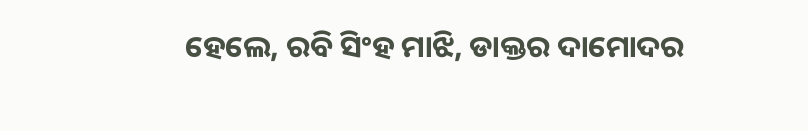ହେଲେ, ରବି ସିଂହ ମାଝି, ଡାକ୍ତର ଦାମୋଦର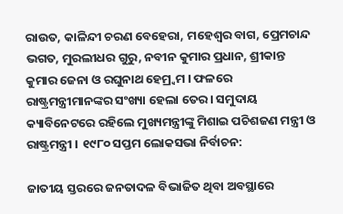ରାଉତ, କାଳିନ୍ଦୀ ଚରଣ ବେହେରା, ମହେଶ୍ୱର ବାଗ, ପ୍ରେମଚାନ୍ଦ ଭଗତ, ମୁରଲୀଧର ଗୁରୁ, ନବୀନ କୁମାର ପ୍ରଧାନ, ଶ୍ରୀକାନ୍ତ କୁମାର ଜେନା ଓ ରଘୁନାଥ ହେମ୍ର୍ୱମ । ଫଳରେ ରାଷ୍ଟ୍ରମନ୍ତ୍ରୀମାନଙ୍କର ସଂଖ୍ୟା ହେଲା ତେର । ସମୁଦାୟ କ୍ୟାବିନେଟରେ ରହିଲେ ମୁଖ୍ୟମନ୍ତ୍ରୀଙ୍କୁ ମିଶାଇ ପଚିଶଜଣ ମନ୍ତ୍ରୀ ଓ ରାଷ୍ଟ୍ରମନ୍ତ୍ରୀ । ୧୯୮୦ ସପ୍ତମ ଲୋକସଭା ନିର୍ବାଚନ:

ଜାତୀୟ ସ୍ତରରେ ଜନତାଦଳ ବିଭାଜିତ ଥିବା ଅବସ୍ଥାରେ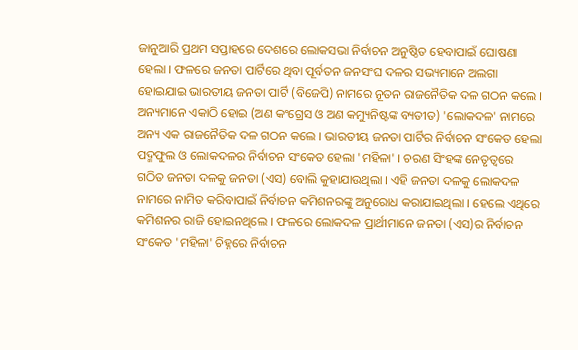ଜାନୁଆରି ପ୍ରଥମ ସପ୍ତାହରେ ଦେଶରେ ଲୋକସଭା ନିର୍ବାଚନ ଅନୁଷ୍ଠିତ ହେବାପାଇଁ ଘୋଷଣା ହେଲା । ଫଳରେ ଜନତା ପାର୍ଟିରେ ଥିବା ପୂର୍ବତନ ଜନସଂଘ ଦଳର ସଭ୍ୟମାନେ ଅଲଗା ହୋଇଯାଇ ଭାରତୀୟ ଜନତା ପାର୍ଟି (ବିଜେପି) ନାମରେ ନୂତନ ରାଜନୈତିକ ଦଳ ଗଠନ କଲେ । ଅନ୍ୟମାନେ ଏକାଠି ହୋଇ (ଅଣ କଂଗ୍ରେସ ଓ ଅଣ କମ୍ୟୁନିଷ୍ଟଙ୍କ ବ୍ୟତୀତ) 'ଲୋକଦଳ' ନାମରେ ଅନ୍ୟ ଏକ ରାଜନୈତିକ ଦଳ ଗଠନ କଲେ । ଭାରତୀୟ ଜନତା ପାର୍ଟିର ନିର୍ବାଚନ ସଂକେତ ହେଲା ପଦ୍ମଫୁଲ ଓ ଲୋକଦଳର ନିର୍ବାଚନ ସଂକେତ ହେଲା 'ମହିଳା' । ଚରଣ ସିଂହଙ୍କ ନେତୃତ୍ୱରେ ଗଠିତ ଜନତା ଦଳକୁ ଜନତା (ଏସ) ବୋଲି କୁହାଯାଉଥିଲା । ଏହି ଜନତା ଦଳକୁ ଲୋକଦଳ ନାମରେ ନାମିତ କରିବାପାଇଁ ନିର୍ବାଚନ କମିଶନରଙ୍କୁ ଅନୁରୋଧ କରାଯାଇଥିଲା । ହେଲେ ଏଥିରେ କମିଶନର ରାଜି ହୋଇନଥିଲେ । ଫଳରେ ଲୋକଦଳ ପ୍ରାର୍ଥୀମାନେ ଜନତା (ଏସ)ର ନିର୍ବାଚନ ସଂକେତ 'ମହିଳା' ଚିହ୍ନରେ ନିର୍ବାଚନ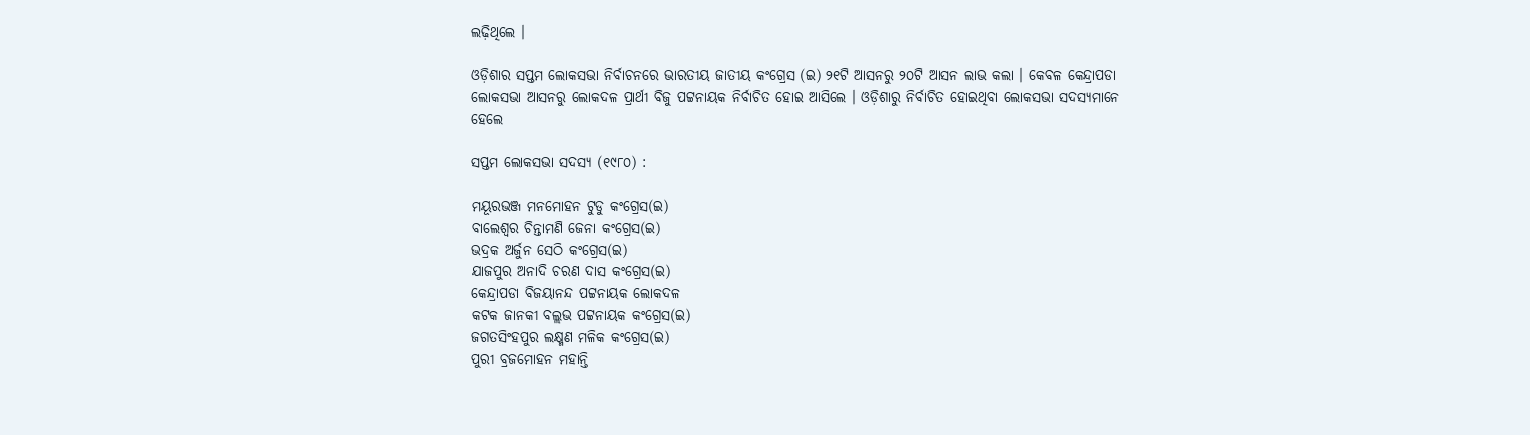ଲଢ଼ିଥିଲେ ।

ଓଡ଼ିଶାର ସପ୍ତମ ଲୋକସଭା ନିର୍ବାଚନରେ ଭାରତୀୟ ଜାତୀୟ କଂଗ୍ରେସ (ଇ) ୨୧ଟି ଆସନରୁ ୨୦ଟି ଆସନ ଲାଭ କଲା । କେବଳ କେନ୍ଦ୍ରାପଡା ଲୋକସଭା ଆସନରୁ ଲୋକଦଳ ପ୍ରାର୍ଥୀ ବିଜୁ ପଟ୍ଟନାୟକ ନିର୍ବାଚିତ ହୋଇ ଆସିଲେ । ଓଡ଼ିଶାରୁ ନିର୍ବାଚିତ ହୋଇଥିବା ଲୋକସଭା ସଦସ୍ୟମାନେ ହେଲେ

ସପ୍ତମ ଲୋକସଭା ସଦସ୍ୟ (୧୯୮୦) :

ମୟୂରଭଞ୍ଜ ମନମୋହନ ଟୁଡୁ କଂଗ୍ରେସ(ଇ)
ବାଲେଶ୍ୱର ଚିନ୍ତାମଣି ଜେନା କଂଗ୍ରେସ(ଇ)
ଭଦ୍ରକ ଅର୍ଜୁନ ସେଠି କଂଗ୍ରେସ(ଇ)
ଯାଜପୁର ଅନାଦି ଚରଣ ଦାସ କଂଗ୍ରେସ(ଇ)
କେନ୍ଦ୍ରାପଡା ବିଜୟାନନ୍ଦ ପଟ୍ଟନାୟକ ଲୋକଦଳ
କଟକ ଜାନକୀ ବଲ୍ଲଭ ପଟ୍ଟନାୟକ କଂଗ୍ରେସ(ଇ)
ଜଗତସିଂହପୁର ଲକ୍ଷ୍ମଣ ମଳିକ କଂଗ୍ରେସ(ଇ)
ପୁରୀ ବ୍ରଜମୋହନ ମହାନ୍ତି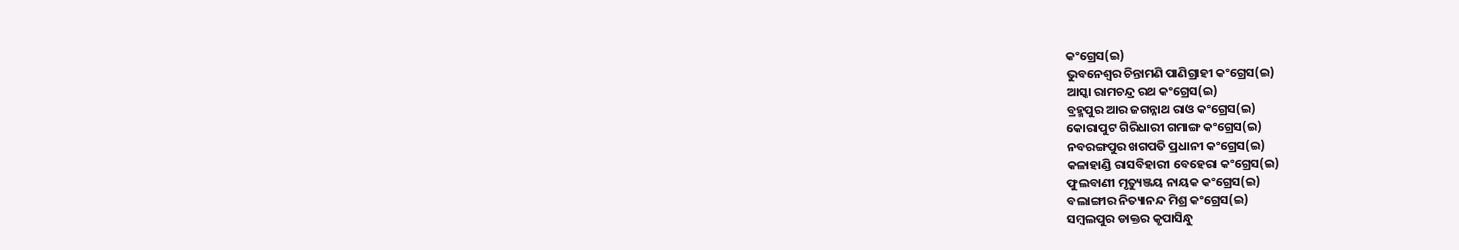କଂଗ୍ରେସ(ଇ)
ଭୁବନେଶ୍ୱର ଚିନ୍ତାମଣି ପାଣିଗ୍ରାହୀ କଂଗ୍ରେସ(ଇ)
ଆସ୍କା ରାମଚନ୍ଦ୍ର ରଥ କଂଗ୍ରେସ(ଇ)
ବ୍ରହ୍ମପୁର ଆର ଜଗନ୍ନାଥ ରାଓ କଂଗ୍ରେସ(ଇ)
କୋରାପୁଟ ଗିରିଧାରୀ ଗମାଙ୍ଗ କଂଗ୍ରେସ(ଇ)
ନବରଙ୍ଗପୁର ଖଗପତି ପ୍ରଧାନୀ କଂଗ୍ରେସ(ଇ)
କଳାହାଣ୍ଡି ରାସବିହାରୀ ବେହେରା କଂଗ୍ରେସ(ଇ)
ଫୁଲବାଣୀ ମୃତ୍ୟୁଞ୍ଜୟ ନାୟକ କଂଗ୍ରେସ(ଇ)
ବଲାଙ୍ଗୀର ନିତ୍ୟାନନ୍ଦ ମିଶ୍ର କଂଗ୍ରେସ(ଇ)
ସମ୍ବଲପୁର ଡାକ୍ତର କୃପାସିନ୍ଧୁ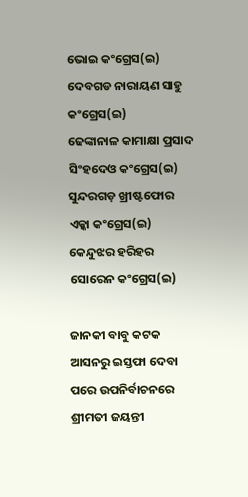ଭୋଇ କଂଗ୍ରେସ(ଇ)
ଦେବଗଡ ନାରାୟଣ ସାହୁ କଂଗ୍ରେସ(ଇ)
ଢେଙ୍କାନାଳ କାମାକ୍ଷା ପ୍ରସାଦ ସିଂହଦେଓ କଂଗ୍ରେସ(ଇ)
ସୁନ୍ଦରଗଡ଼ ଖ୍ରୀଷ୍ଟଫୋର ଏକ୍କା କଂଗ୍ରେସ(ଇ)
କେନ୍ଦୁଝର ହରିହର ସୋରେନ କଂଗ୍ରେସ(ଇ)

ଜାନକୀ ବାବୁ କଟକ ଆସନରୁ ଇସ୍ତଫା ଦେବା ପରେ ଉପନିର୍ବାଚନରେ ଶ୍ରୀମତୀ ଜୟନ୍ତୀ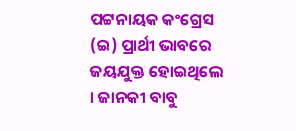ପଟ୍ଟନାୟକ କଂଗ୍ରେସ (ଇ) ପ୍ରାର୍ଥୀ ଭାବରେ ଜୟଯୁକ୍ତ ହୋଇଥିଲେ । ଜାନକୀ ବାବୁ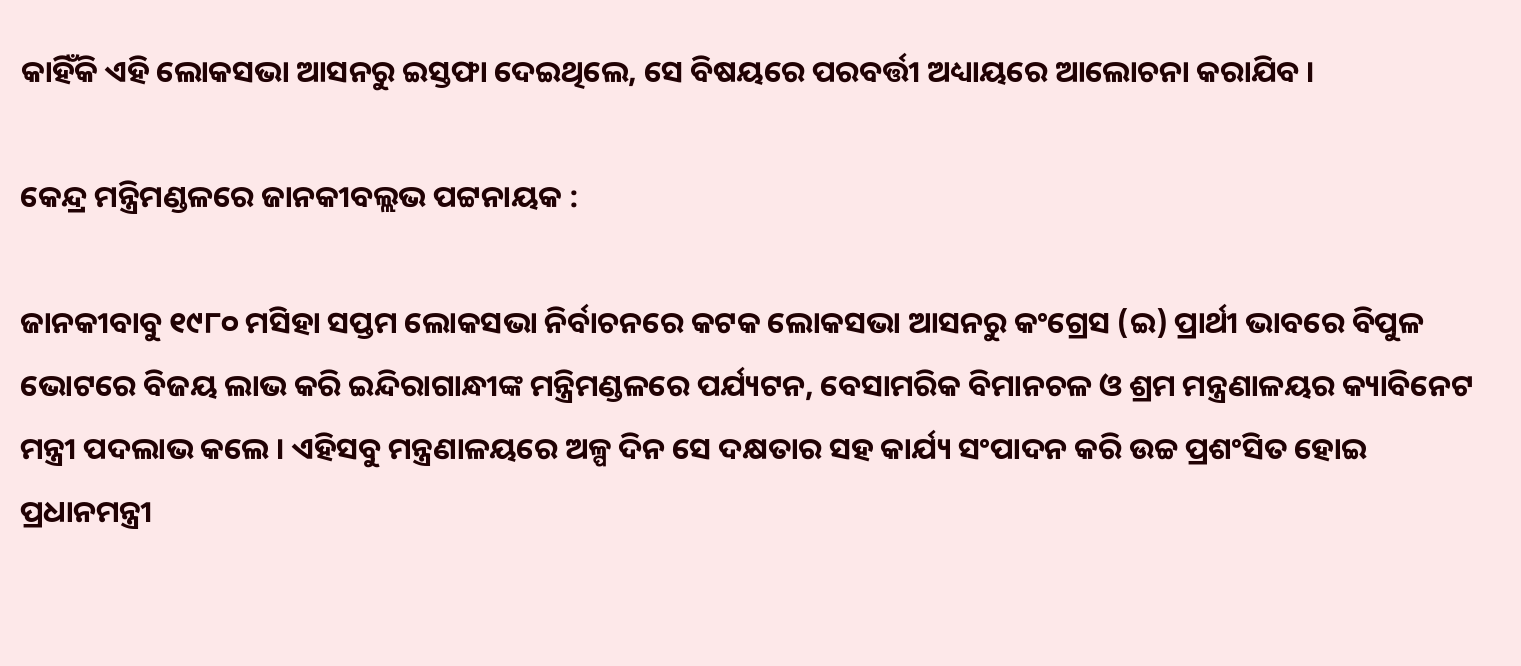କାହିଁକି ଏହି ଲୋକସଭା ଆସନରୁ ଇସ୍ତଫା ଦେଇଥିଲେ, ସେ ବିଷୟରେ ପରବର୍ତ୍ତୀ ଅଧ୍ୟାୟରେ ଆଲୋଚନା କରାଯିବ ।

କେନ୍ଦ୍ର ମନ୍ତ୍ରିମଣ୍ଡଳରେ ଜାନକୀବଲ୍ଲଭ ପଟ୍ଟନାୟକ :

ଜାନକୀବାବୁ ୧୯୮୦ ମସିହା ସପ୍ତମ ଲୋକସଭା ନିର୍ବାଚନରେ କଟକ ଲୋକସଭା ଆସନରୁ କଂଗ୍ରେସ (ଇ) ପ୍ରାର୍ଥୀ ଭାବରେ ବିପୁଳ ଭୋଟରେ ବିଜୟ ଲାଭ କରି ଇନ୍ଦିରାଗାନ୍ଧୀଙ୍କ ମନ୍ତ୍ରିମଣ୍ଡଳରେ ପର୍ଯ୍ୟଟନ, ବେସାମରିକ ବିମାନଚଳ ଓ ଶ୍ରମ ମନ୍ତ୍ରଣାଳୟର କ୍ୟାବିନେଟ ମନ୍ତ୍ରୀ ପଦଲାଭ କଲେ । ଏହିସବୁ ମନ୍ତ୍ରଣାଳୟରେ ଅଳ୍ପ ଦିନ ସେ ଦକ୍ଷତାର ସହ କାର୍ଯ୍ୟ ସଂପାଦନ କରି ଉଚ୍ଚ ପ୍ରଶଂସିତ ହୋଇ ପ୍ରଧାନମନ୍ତ୍ରୀ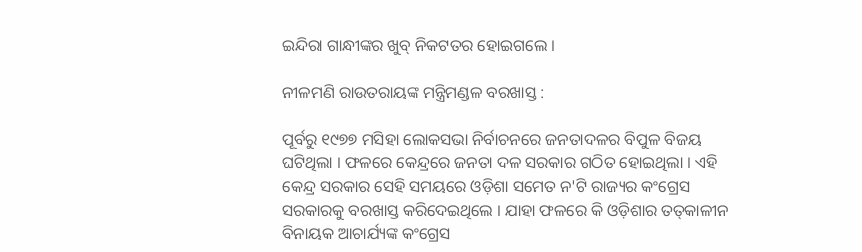ଇନ୍ଦିରା ଗାନ୍ଧୀଙ୍କର ଖୁବ୍‍ ନିକଟତର ହୋଇଗଲେ ।

ନୀଳମଣି ରାଉତରାୟଙ୍କ ମନ୍ତ୍ରିମଣ୍ଡଳ ବରଖାସ୍ତ :

ପୂର୍ବରୁ ୧୯୭୭ ମସିହା ଲୋକସଭା ନିର୍ବାଚନରେ ଜନତାଦଳର ବିପୁଳ ବିଜୟ ଘଟିଥିଲା । ଫଳରେ କେନ୍ଦ୍ରରେ ଜନତା ଦଳ ସରକାର ଗଠିତ ହୋଇଥିଲା । ଏହି କେନ୍ଦ୍ର ସରକାର ସେହି ସମୟରେ ଓଡ଼ିଶା ସମେତ ନ'ଟି ରାଜ୍ୟର କଂଗ୍ରେସ ସରକାରକୁ ବରଖାସ୍ତ କରିଦେଇଥିଲେ । ଯାହା ଫଳରେ କି ଓଡ଼ିଶାର ତତ୍‍କାଳୀନ ବିନାୟକ ଆଚାର୍ଯ୍ୟଙ୍କ କଂଗ୍ରେସ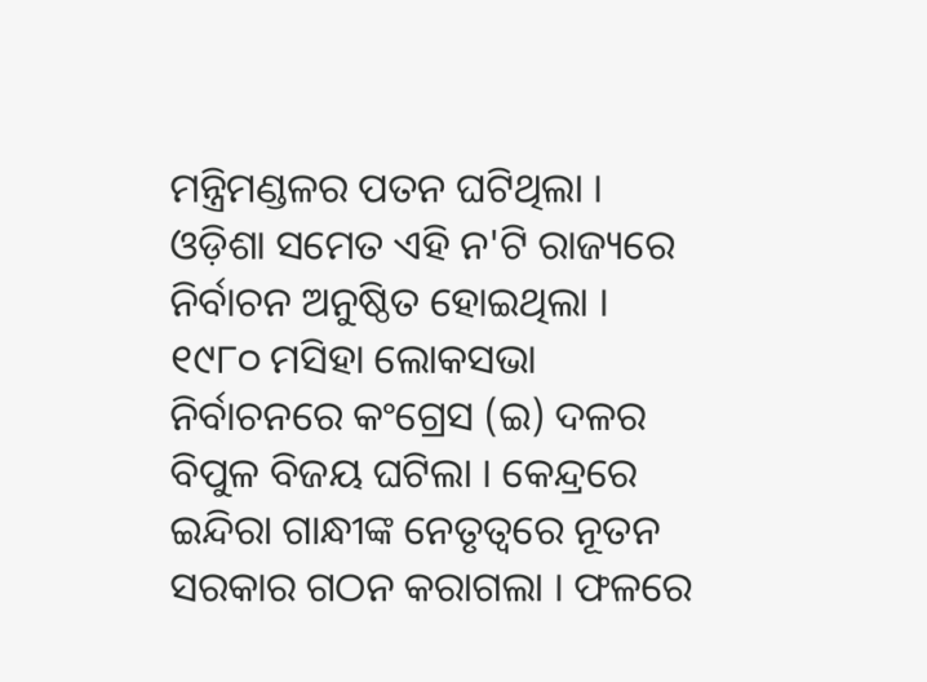ମନ୍ତ୍ରିମଣ୍ଡଳର ପତନ ଘଟିଥିଲା । ଓଡ଼ିଶା ସମେତ ଏହି ନ'ଟି ରାଜ୍ୟରେ ନିର୍ବାଚନ ଅନୁଷ୍ଠିତ ହୋଇଥିଲା । ୧୯୮୦ ମସିହା ଲୋକସଭା ନିର୍ବାଚନରେ କଂଗ୍ରେସ (ଇ) ଦଳର ବିପୁଳ ବିଜୟ ଘଟିଲା । କେନ୍ଦ୍ରରେ ଇନ୍ଦିରା ଗାନ୍ଧୀଙ୍କ ନେତୃତ୍ୱରେ ନୂତନ ସରକାର ଗଠନ କରାଗଲା । ଫଳରେ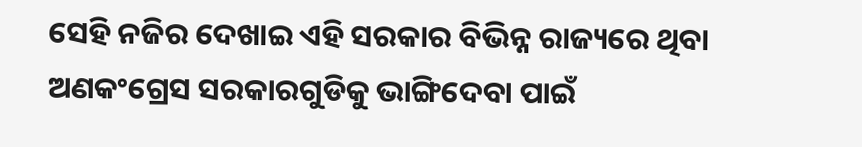ସେହି ନଜିର ଦେଖାଇ ଏହି ସରକାର ବିଭିନ୍ନ ରାଜ୍ୟରେ ଥିବା ଅଣକଂଗ୍ରେସ ସରକାରଗୁଡିକୁ ଭାଙ୍ଗିଦେବା ପାଇଁ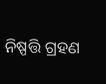ନିଷ୍ପତ୍ତି ଗ୍ରହଣ